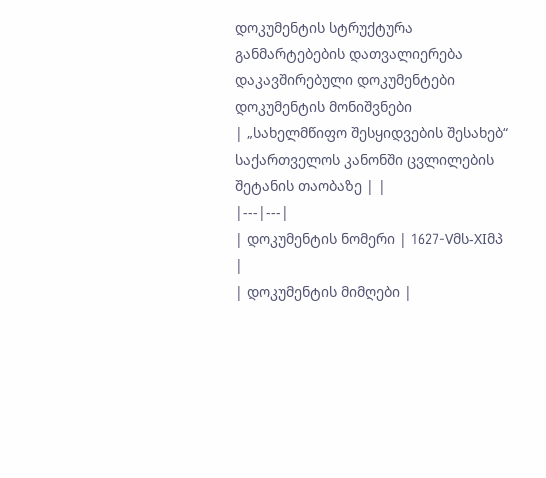დოკუმენტის სტრუქტურა
განმარტებების დათვალიერება
დაკავშირებული დოკუმენტები
დოკუმენტის მონიშვნები
| „სახელმწიფო შესყიდვების შესახებ“ საქართველოს კანონში ცვლილების შეტანის თაობაზე | |
|---|---|
| დოკუმენტის ნომერი | 1627-Vმს-XIმპ |
| დოკუმენტის მიმღები |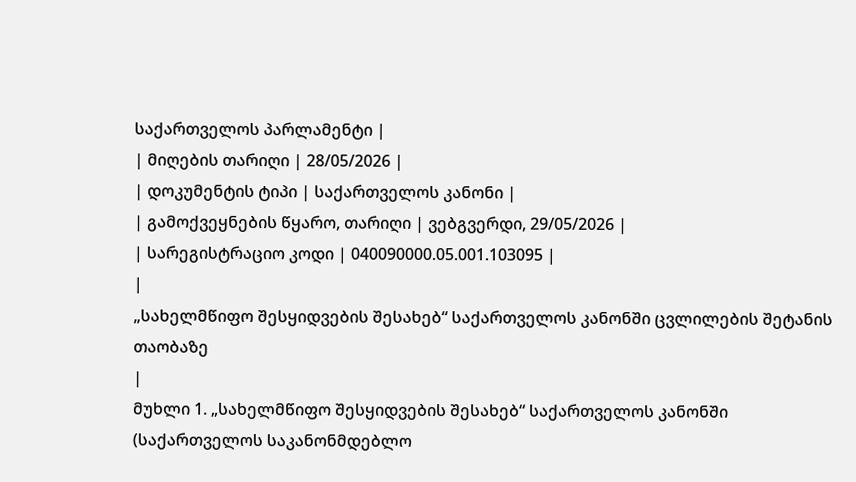საქართველოს პარლამენტი |
| მიღების თარიღი | 28/05/2026 |
| დოკუმენტის ტიპი | საქართველოს კანონი |
| გამოქვეყნების წყარო, თარიღი | ვებგვერდი, 29/05/2026 |
| სარეგისტრაციო კოდი | 040090000.05.001.103095 |
|
„სახელმწიფო შესყიდვების შესახებ“ საქართველოს კანონში ცვლილების შეტანის თაობაზე
|
მუხლი 1. „სახელმწიფო შესყიდვების შესახებ“ საქართველოს კანონში (საქართველოს საკანონმდებლო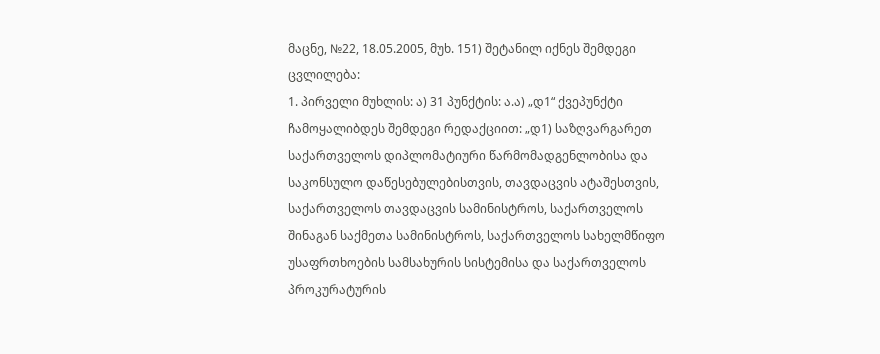მაცნე, №22, 18.05.2005, მუხ. 151) შეტანილ იქნეს შემდეგი ცვლილება:
1. პირველი მუხლის: ა) 31 პუნქტის: ა.ა) „დ1“ ქვეპუნქტი ჩამოყალიბდეს შემდეგი რედაქციით: „დ1) საზღვარგარეთ საქართველოს დიპლომატიური წარმომადგენლობისა და საკონსულო დაწესებულებისთვის, თავდაცვის ატაშესთვის, საქართველოს თავდაცვის სამინისტროს, საქართველოს შინაგან საქმეთა სამინისტროს, საქართველოს სახელმწიფო უსაფრთხოების სამსახურის სისტემისა და საქართველოს პროკურატურის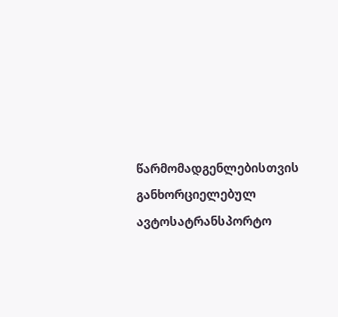წარმომადგენლებისთვის განხორციელებულ ავტოსატრანსპორტო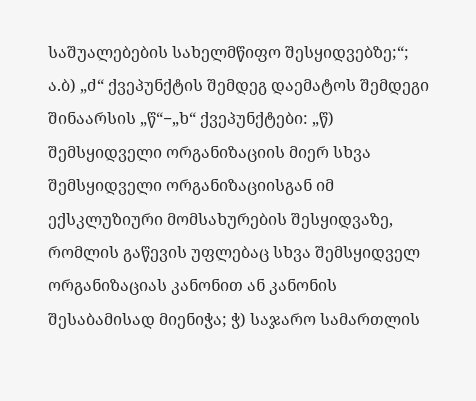საშუალებების სახელმწიფო შესყიდვებზე;“; ა.ბ) „ძ“ ქვეპუნქტის შემდეგ დაემატოს შემდეგი შინაარსის „წ“−„ხ“ ქვეპუნქტები: „წ) შემსყიდველი ორგანიზაციის მიერ სხვა შემსყიდველი ორგანიზაციისგან იმ ექსკლუზიური მომსახურების შესყიდვაზე, რომლის გაწევის უფლებაც სხვა შემსყიდველ ორგანიზაციას კანონით ან კანონის შესაბამისად მიენიჭა; ჭ) საჯარო სამართლის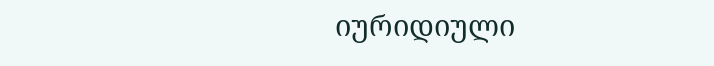იურიდიული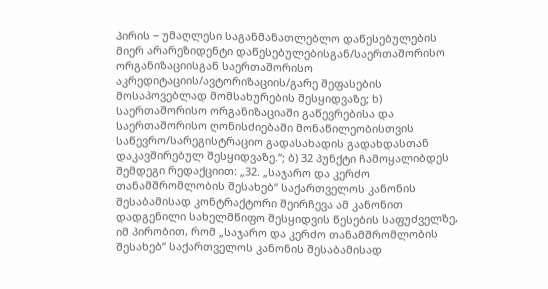პირის − უმაღლესი საგანმანათლებლო დაწესებულების მიერ არარეზიდენტი დაწესებულებისგან/საერთაშორისო ორგანიზაციისგან საერთაშორისო აკრედიტაციის/ავტორიზაციის/გარე შეფასების მოსაპოვებლად მომსახურების შესყიდვაზე; ხ) საერთაშორისო ორგანიზაციაში გაწევრებისა და საერთაშორისო ღონისძიებაში მონაწილეობისთვის საწევრო/სარეგისტრაციო გადასახადის გადახდასთან დაკავშირებულ შესყიდვაზე.“; ბ) 32 პუნქტი ჩამოყალიბდეს შემდეგი რედაქციით: „32. „საჯარო და კერძო თანამშრომლობის შესახებ“ საქართველოს კანონის შესაბამისად კონტრაქტორი შეირჩევა ამ კანონით დადგენილი სახელმწიფო შესყიდვის წესების საფუძველზე, იმ პირობით, რომ „საჯარო და კერძო თანამშრომლობის შესახებ“ საქართველოს კანონის შესაბამისად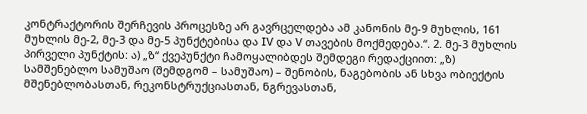კონტრაქტორის შერჩევის პროცესზე არ გავრცელდება ამ კანონის მე-9 მუხლის, 161 მუხლის მე-2, მე-3 და მე-5 პუნქტებისა და IV და V თავების მოქმედება.“. 2. მე-3 მუხლის პირველი პუნქტის: ა) „ზ“ ქვეპუნქტი ჩამოყალიბდეს შემდეგი რედაქციით: „ზ) სამშენებლო სამუშაო (შემდგომ – სამუშაო) – შენობის, ნაგებობის ან სხვა ობიექტის მშენებლობასთან, რეკონსტრუქციასთან, ნგრევასთან,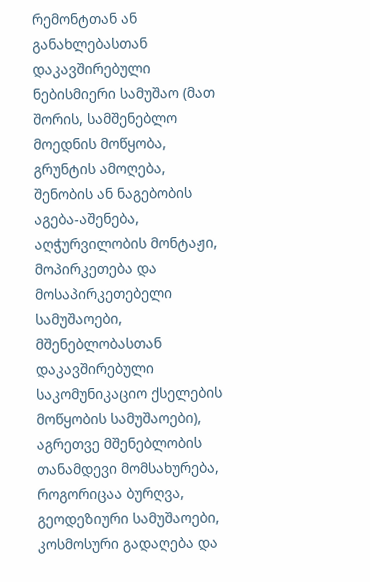რემონტთან ან განახლებასთან დაკავშირებული ნებისმიერი სამუშაო (მათ შორის, სამშენებლო მოედნის მოწყობა, გრუნტის ამოღება, შენობის ან ნაგებობის აგება-აშენება, აღჭურვილობის მონტაჟი, მოპირკეთება და მოსაპირკეთებელი სამუშაოები, მშენებლობასთან დაკავშირებული საკომუნიკაციო ქსელების მოწყობის სამუშაოები), აგრეთვე მშენებლობის თანამდევი მომსახურება, როგორიცაა ბურღვა, გეოდეზიური სამუშაოები, კოსმოსური გადაღება და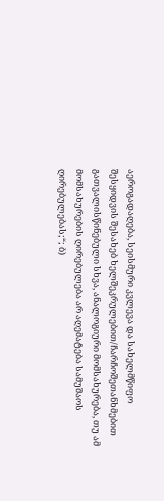აეროგადაღება, სეისმური კვლევა და სახელმწიფო შესყიდვის შესახებ ხელშეკრულებით/ჩარჩოშეთანხმებით გათვალისწინებული სხვა, ანალოგიური მომსახურება, თუ ამ მომსახურების ღირებულება არ აღემატება სამუშაოს ღირებულებას;“; ბ)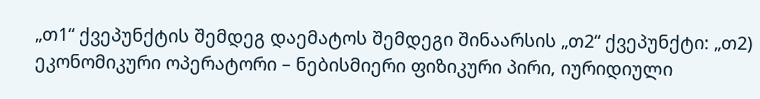„თ1“ ქვეპუნქტის შემდეგ დაემატოს შემდეგი შინაარსის „თ2“ ქვეპუნქტი: „თ2) ეკონომიკური ოპერატორი – ნებისმიერი ფიზიკური პირი, იურიდიული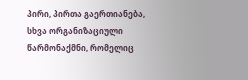პირი, პირთა გაერთიანება, სხვა ორგანიზაციული წარმონაქმნი, რომელიც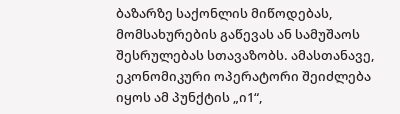ბაზარზე საქონლის მიწოდებას, მომსახურების გაწევას ან სამუშაოს შესრულებას სთავაზობს. ამასთანავე, ეკონომიკური ოპერატორი შეიძლება იყოს ამ პუნქტის „ი1“,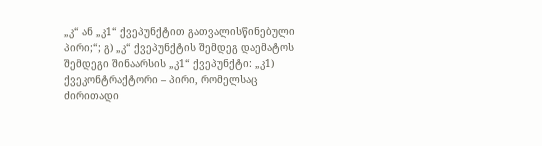„კ“ ან „კ1“ ქვეპუნქტით გათვალისწინებული პირი;“; გ) „კ“ ქვეპუნქტის შემდეგ დაემატოს შემდეგი შინაარსის „კ1“ ქვეპუნქტი: „კ1) ქვეკონტრაქტორი – პირი, რომელსაც ძირითადი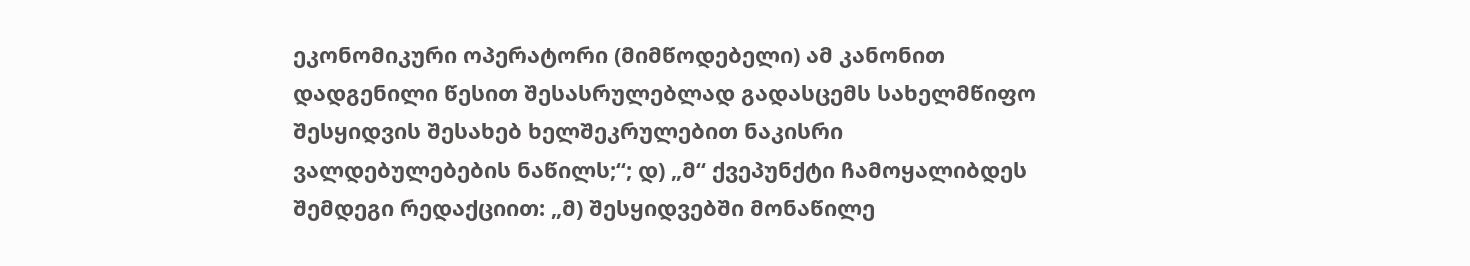ეკონომიკური ოპერატორი (მიმწოდებელი) ამ კანონით დადგენილი წესით შესასრულებლად გადასცემს სახელმწიფო შესყიდვის შესახებ ხელშეკრულებით ნაკისრი ვალდებულებების ნაწილს;“; დ) „მ“ ქვეპუნქტი ჩამოყალიბდეს შემდეგი რედაქციით: „მ) შესყიდვებში მონაწილე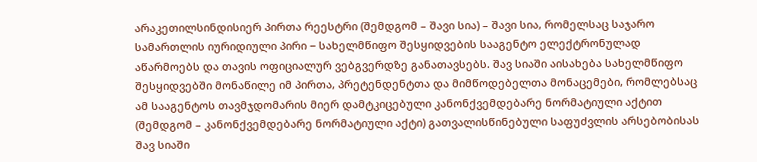არაკეთილსინდისიერ პირთა რეესტრი (შემდგომ – შავი სია) – შავი სია, რომელსაც საჯარო სამართლის იურიდიული პირი − სახელმწიფო შესყიდვების სააგენტო ელექტრონულად აწარმოებს და თავის ოფიციალურ ვებგვერდზე განათავსებს. შავ სიაში აისახება სახელმწიფო შესყიდვებში მონაწილე იმ პირთა, პრეტენდენტთა და მიმწოდებელთა მონაცემები, რომლებსაც ამ სააგენტოს თავმჯდომარის მიერ დამტკიცებული კანონქვემდებარე ნორმატიული აქტით (შემდგომ – კანონქვემდებარე ნორმატიული აქტი) გათვალისწინებული საფუძვლის არსებობისას შავ სიაში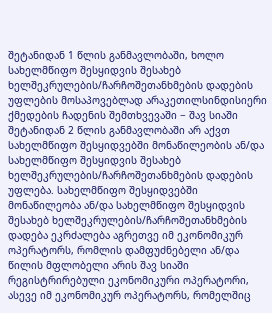შეტანიდან 1 წლის განმავლობაში, ხოლო სახელმწიფო შესყიდვის შესახებ ხელშეკრულების/ჩარჩოშეთანხმების დადების უფლების მოსაპოვებლად არაკეთილსინდისიერი ქმედების ჩადენის შემთხვევაში − შავ სიაში შეტანიდან 2 წლის განმავლობაში არ აქვთ სახელმწიფო შესყიდვებში მონაწილეობის ან/და სახელმწიფო შესყიდვის შესახებ ხელშეკრულების/ჩარჩოშეთანხმების დადების უფლება. სახელმწიფო შესყიდვებში მონაწილეობა ან/და სახელმწიფო შესყიდვის შესახებ ხელშეკრულების/ჩარჩოშეთანხმების დადება ეკრძალება აგრეთვე იმ ეკონომიკურ ოპერატორს, რომლის დამფუძნებელი ან/და წილის მფლობელი არის შავ სიაში რეგისტრირებული ეკონომიკური ოპერატორი, ასევე იმ ეკონომიკურ ოპერატორს, რომელშიც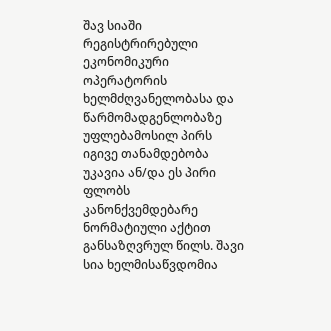შავ სიაში რეგისტრირებული ეკონომიკური ოპერატორის ხელმძღვანელობასა და წარმომადგენლობაზე უფლებამოსილ პირს იგივე თანამდებობა უკავია ან/და ეს პირი ფლობს კანონქვემდებარე ნორმატიული აქტით განსაზღვრულ წილს. შავი სია ხელმისაწვდომია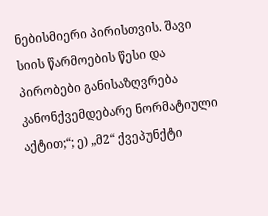ნებისმიერი პირისთვის. შავი სიის წარმოების წესი და პირობები განისაზღვრება კანონქვემდებარე ნორმატიული აქტით;“; ე) „მ2“ ქვეპუნქტი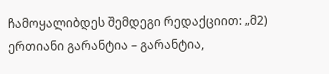ჩამოყალიბდეს შემდეგი რედაქციით: „მ2) ერთიანი გარანტია – გარანტია,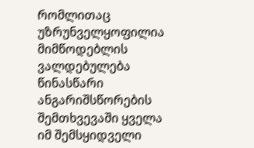რომლითაც უზრუნველყოფილია მიმწოდებლის ვალდებულება წინასწარი ანგარიშსწორების შემთხვევაში ყველა იმ შემსყიდველი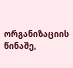ორგანიზაციის წინაშე,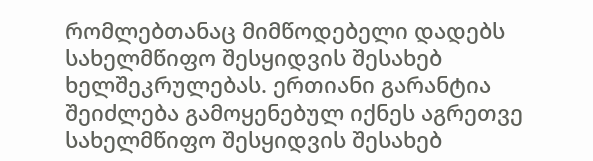რომლებთანაც მიმწოდებელი დადებს სახელმწიფო შესყიდვის შესახებ ხელშეკრულებას. ერთიანი გარანტია შეიძლება გამოყენებულ იქნეს აგრეთვე სახელმწიფო შესყიდვის შესახებ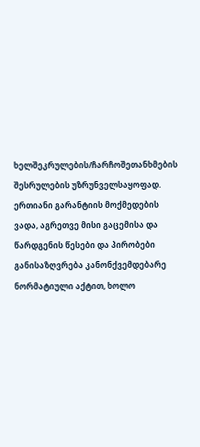ხელშეკრულების/ჩარჩოშეთანხმების შესრულების უზრუნველსაყოფად. ერთიანი გარანტიის მოქმედების ვადა, აგრეთვე მისი გაცემისა და წარდგენის წესები და პირობები განისაზღვრება კანონქვემდებარე ნორმატიული აქტით, ხოლო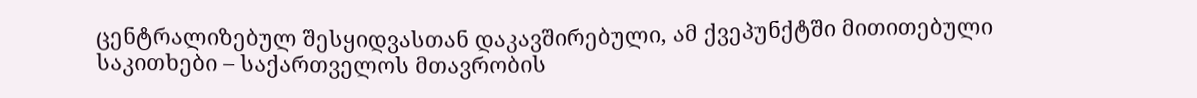ცენტრალიზებულ შესყიდვასთან დაკავშირებული, ამ ქვეპუნქტში მითითებული საკითხები – საქართველოს მთავრობის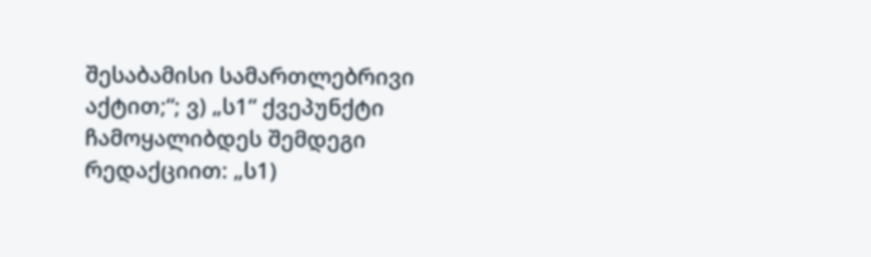შესაბამისი სამართლებრივი აქტით;“; ვ) „ს1“ ქვეპუნქტი ჩამოყალიბდეს შემდეგი რედაქციით: „ს1)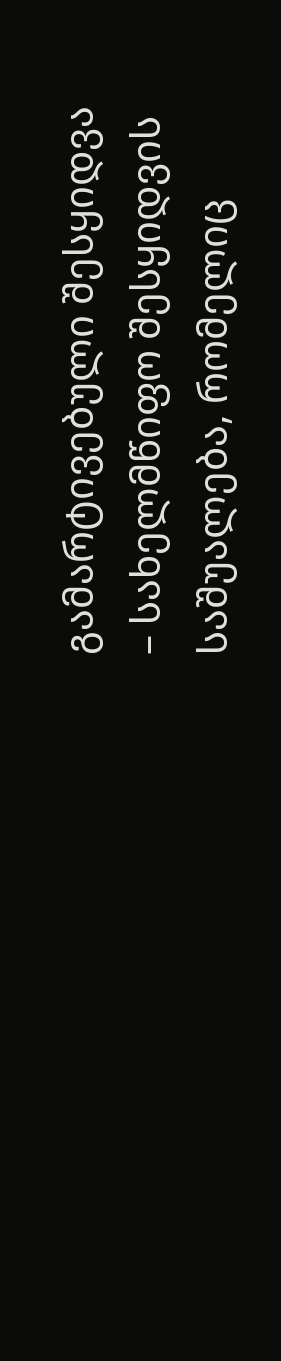გამარტივებული შესყიდვა – სახელმწიფო შესყიდვის საშუალება, რომელიც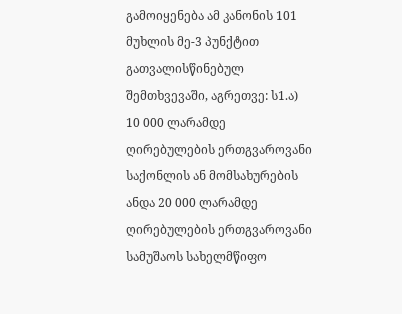გამოიყენება ამ კანონის 101 მუხლის მე-3 პუნქტით გათვალისწინებულ შემთხვევაში, აგრეთვე: ს1.ა) 10 000 ლარამდე ღირებულების ერთგვაროვანი საქონლის ან მომსახურების ანდა 20 000 ლარამდე ღირებულების ერთგვაროვანი სამუშაოს სახელმწიფო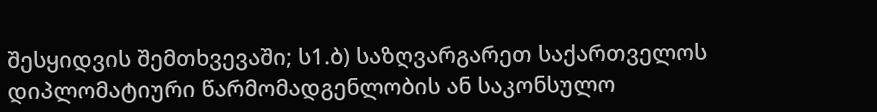შესყიდვის შემთხვევაში; ს1.ბ) საზღვარგარეთ საქართველოს დიპლომატიური წარმომადგენლობის ან საკონსულო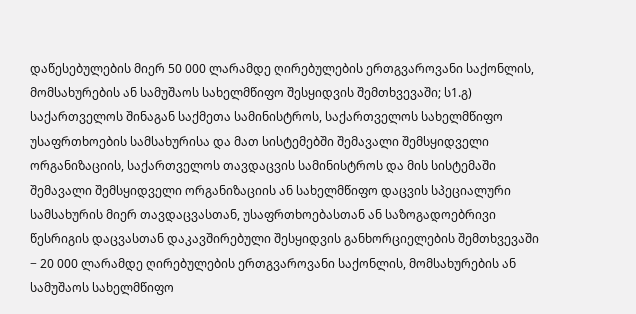დაწესებულების მიერ 50 000 ლარამდე ღირებულების ერთგვაროვანი საქონლის, მომსახურების ან სამუშაოს სახელმწიფო შესყიდვის შემთხვევაში; ს1.გ) საქართველოს შინაგან საქმეთა სამინისტროს, საქართველოს სახელმწიფო უსაფრთხოების სამსახურისა და მათ სისტემებში შემავალი შემსყიდველი ორგანიზაციის, საქართველოს თავდაცვის სამინისტროს და მის სისტემაში შემავალი შემსყიდველი ორგანიზაციის ან სახელმწიფო დაცვის სპეციალური სამსახურის მიერ თავდაცვასთან, უსაფრთხოებასთან ან საზოგადოებრივი წესრიგის დაცვასთან დაკავშირებული შესყიდვის განხორციელების შემთხვევაში − 20 000 ლარამდე ღირებულების ერთგვაროვანი საქონლის, მომსახურების ან სამუშაოს სახელმწიფო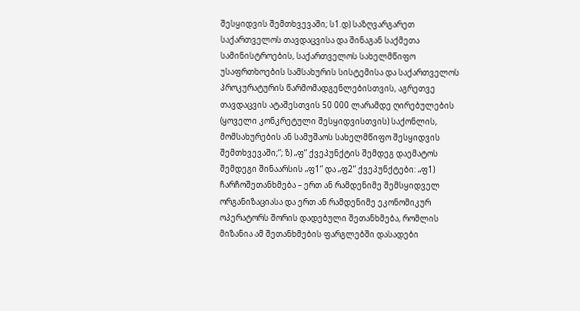შესყიდვის შემთხვევაში; ს1.დ) საზღვარგარეთ საქართველოს თავდაცვისა და შინაგან საქმეთა სამინისტროების, საქართველოს სახელმწიფო უსაფრთხოების სამსახურის სისტემისა და საქართველოს პროკურატურის წარმომადგენლებისთვის, აგრეთვე თავდაცვის ატაშესთვის 50 000 ლარამდე ღირებულების (ყოველი კონკრეტული შესყიდვისთვის) საქონლის, მომსახურების ან სამუშაოს სახელმწიფო შესყიდვის შემთხვევაში;“; ზ) „ფ“ ქვეპუნქტის შემდეგ დაემატოს შემდეგი შინაარსის „ფ1“ და „ფ2“ ქვეპუნქტები: „ფ1) ჩარჩოშეთანხმება – ერთ ან რამდენიმე შემსყიდველ ორგანიზაციასა და ერთ ან რამდენიმე ეკონომიკურ ოპერატორს შორის დადებული შეთანხმება, რომლის მიზანია ამ შეთანხმების ფარგლებში დასადები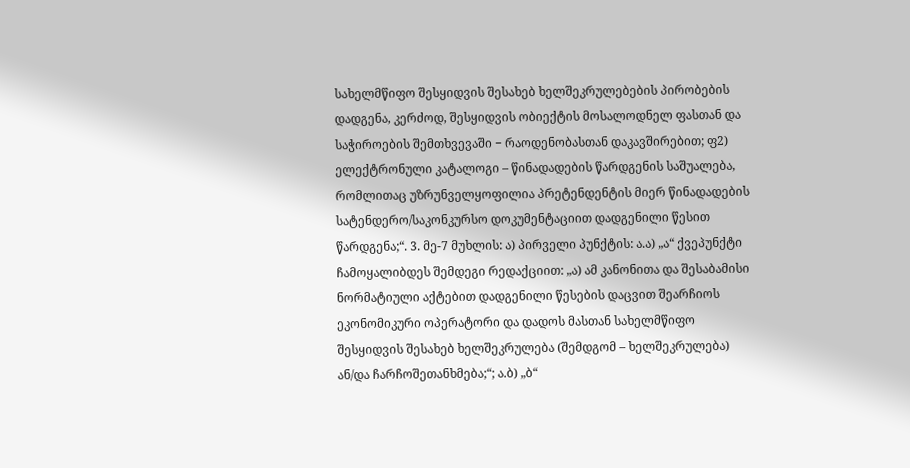სახელმწიფო შესყიდვის შესახებ ხელშეკრულებების პირობების დადგენა, კერძოდ, შესყიდვის ობიექტის მოსალოდნელ ფასთან და საჭიროების შემთხვევაში − რაოდენობასთან დაკავშირებით; ფ2) ელექტრონული კატალოგი – წინადადების წარდგენის საშუალება, რომლითაც უზრუნველყოფილია პრეტენდენტის მიერ წინადადების სატენდერო/საკონკურსო დოკუმენტაციით დადგენილი წესით წარდგენა;“. 3. მე-7 მუხლის: ა) პირველი პუნქტის: ა.ა) „ა“ ქვეპუნქტი ჩამოყალიბდეს შემდეგი რედაქციით: „ა) ამ კანონითა და შესაბამისი ნორმატიული აქტებით დადგენილი წესების დაცვით შეარჩიოს ეკონომიკური ოპერატორი და დადოს მასთან სახელმწიფო შესყიდვის შესახებ ხელშეკრულება (შემდგომ – ხელშეკრულება) ან/და ჩარჩოშეთანხმება;“; ა.ბ) „ბ“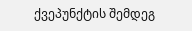ქვეპუნქტის შემდეგ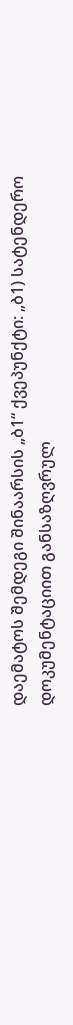დაემატოს შემდეგი შინაარსის „ბ1“ ქვეპუნქტი: „ბ1) სატენდერო დოკუმენტაციით განსაზღვრულ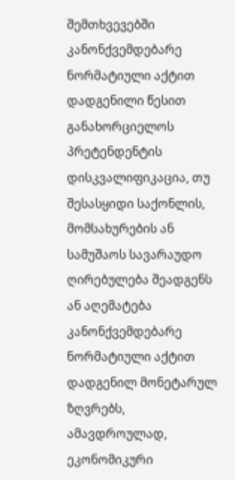შემთხვევებში კანონქვემდებარე ნორმატიული აქტით დადგენილი წესით განახორციელოს პრეტენდენტის დისკვალიფიკაცია, თუ შესასყიდი საქონლის, მომსახურების ან სამუშაოს სავარაუდო ღირებულება შეადგენს ან აღემატება კანონქვემდებარე ნორმატიული აქტით დადგენილ მონეტარულ ზღვრებს, ამავდროულად, ეკონომიკური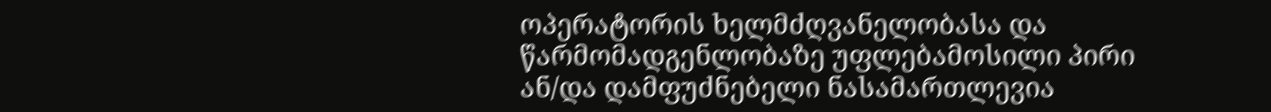ოპერატორის ხელმძღვანელობასა და წარმომადგენლობაზე უფლებამოსილი პირი ან/და დამფუძნებელი ნასამართლევია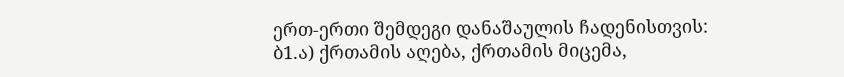ერთ-ერთი შემდეგი დანაშაულის ჩადენისთვის: ბ1.ა) ქრთამის აღება, ქრთამის მიცემა,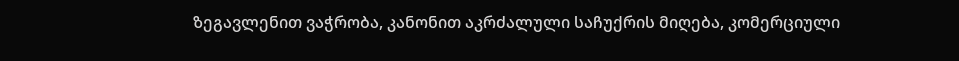ზეგავლენით ვაჭრობა, კანონით აკრძალული საჩუქრის მიღება, კომერციული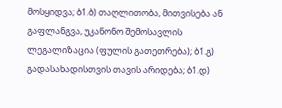მოსყიდვა; ბ1.ბ) თაღლითობა, მითვისება ან გაფლანგვა, უკანონო შემოსავლის ლეგალიზაცია (ფულის გათეთრება); ბ1.გ) გადასახადისთვის თავის არიდება; ბ1.დ)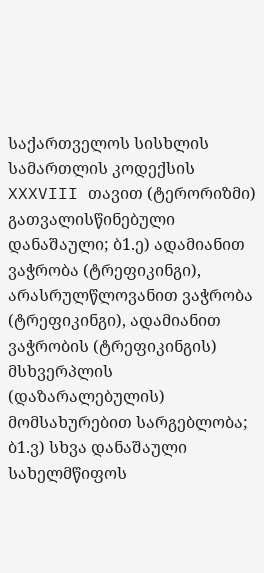საქართველოს სისხლის სამართლის კოდექსის XXXVIII თავით (ტერორიზმი) გათვალისწინებული დანაშაული; ბ1.ე) ადამიანით ვაჭრობა (ტრეფიკინგი), არასრულწლოვანით ვაჭრობა (ტრეფიკინგი), ადამიანით ვაჭრობის (ტრეფიკინგის) მსხვერპლის (დაზარალებულის) მომსახურებით სარგებლობა; ბ1.ვ) სხვა დანაშაული სახელმწიფოს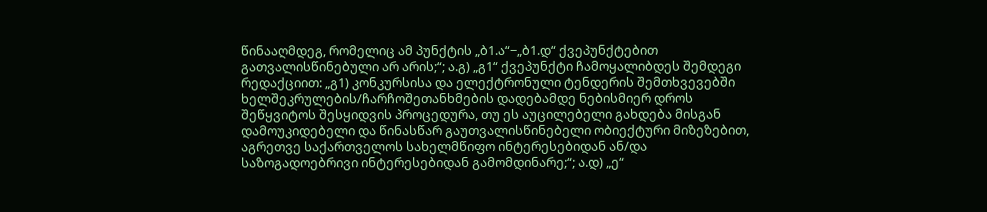წინააღმდეგ, რომელიც ამ პუნქტის „ბ1.ა“−„ბ1.დ“ ქვეპუნქტებით გათვალისწინებული არ არის;“; ა.გ) „გ1“ ქვეპუნქტი ჩამოყალიბდეს შემდეგი რედაქციით: „გ1) კონკურსისა და ელექტრონული ტენდერის შემთხვევებში ხელშეკრულების/ჩარჩოშეთანხმების დადებამდე ნებისმიერ დროს შეწყვიტოს შესყიდვის პროცედურა, თუ ეს აუცილებელი გახდება მისგან დამოუკიდებელი და წინასწარ გაუთვალისწინებელი ობიექტური მიზეზებით, აგრეთვე საქართველოს სახელმწიფო ინტერესებიდან ან/და საზოგადოებრივი ინტერესებიდან გამომდინარე;“; ა.დ) „ე“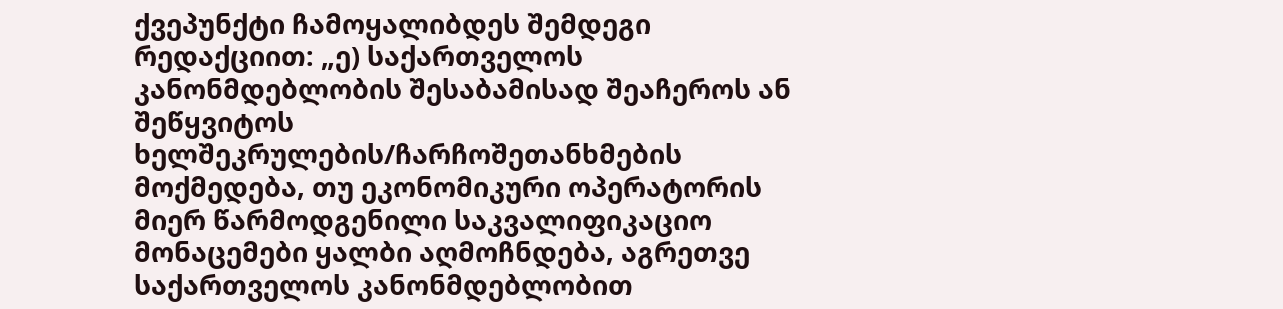ქვეპუნქტი ჩამოყალიბდეს შემდეგი რედაქციით: „ე) საქართველოს კანონმდებლობის შესაბამისად შეაჩეროს ან შეწყვიტოს ხელშეკრულების/ჩარჩოშეთანხმების მოქმედება, თუ ეკონომიკური ოპერატორის მიერ წარმოდგენილი საკვალიფიკაციო მონაცემები ყალბი აღმოჩნდება, აგრეთვე საქართველოს კანონმდებლობით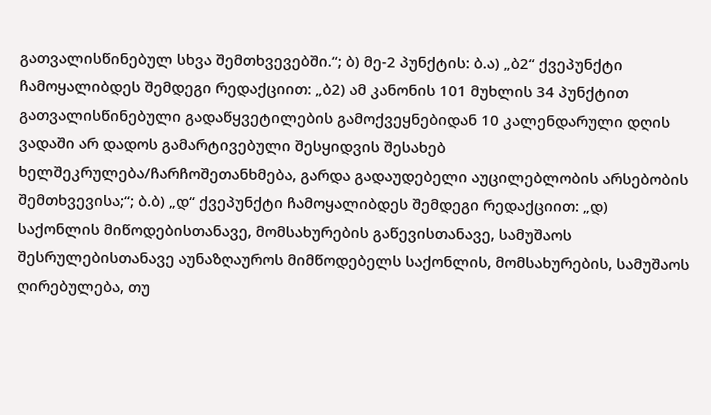გათვალისწინებულ სხვა შემთხვევებში.“; ბ) მე-2 პუნქტის: ბ.ა) „ბ2“ ქვეპუნქტი ჩამოყალიბდეს შემდეგი რედაქციით: „ბ2) ამ კანონის 101 მუხლის 34 პუნქტით გათვალისწინებული გადაწყვეტილების გამოქვეყნებიდან 10 კალენდარული დღის ვადაში არ დადოს გამარტივებული შესყიდვის შესახებ ხელშეკრულება/ჩარჩოშეთანხმება, გარდა გადაუდებელი აუცილებლობის არსებობის შემთხვევისა;“; ბ.ბ) „დ“ ქვეპუნქტი ჩამოყალიბდეს შემდეგი რედაქციით: „დ) საქონლის მიწოდებისთანავე, მომსახურების გაწევისთანავე, სამუშაოს შესრულებისთანავე აუნაზღაუროს მიმწოდებელს საქონლის, მომსახურების, სამუშაოს ღირებულება, თუ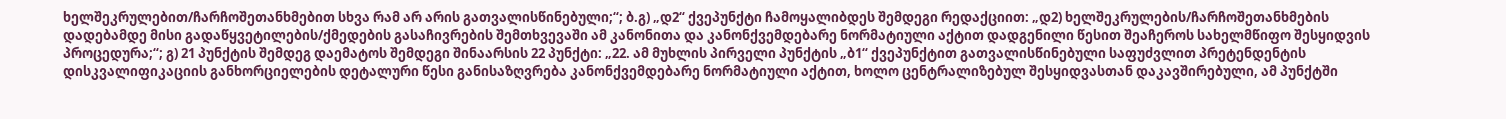ხელშეკრულებით/ჩარჩოშეთანხმებით სხვა რამ არ არის გათვალისწინებული;“; ბ.გ) „დ2“ ქვეპუნქტი ჩამოყალიბდეს შემდეგი რედაქციით: „დ2) ხელშეკრულების/ჩარჩოშეთანხმების დადებამდე მისი გადაწყვეტილების/ქმედების გასაჩივრების შემთხვევაში ამ კანონითა და კანონქვემდებარე ნორმატიული აქტით დადგენილი წესით შეაჩეროს სახელმწიფო შესყიდვის პროცედურა;“; გ) 21 პუნქტის შემდეგ დაემატოს შემდეგი შინაარსის 22 პუნქტი: „22. ამ მუხლის პირველი პუნქტის „ბ1“ ქვეპუნქტით გათვალისწინებული საფუძვლით პრეტენდენტის დისკვალიფიკაციის განხორციელების დეტალური წესი განისაზღვრება კანონქვემდებარე ნორმატიული აქტით, ხოლო ცენტრალიზებულ შესყიდვასთან დაკავშირებული, ამ პუნქტში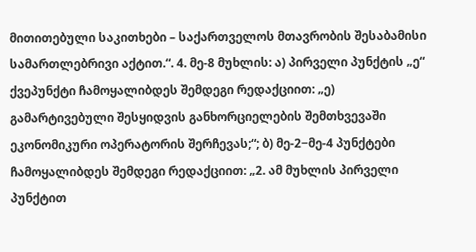მითითებული საკითხები – საქართველოს მთავრობის შესაბამისი სამართლებრივი აქტით.“. 4. მე-8 მუხლის: ა) პირველი პუნქტის „ე“ ქვეპუნქტი ჩამოყალიბდეს შემდეგი რედაქციით: „ე) გამარტივებული შესყიდვის განხორციელების შემთხვევაში ეკონომიკური ოპერატორის შერჩევას;“; ბ) მე-2−მე-4 პუნქტები ჩამოყალიბდეს შემდეგი რედაქციით: „2. ამ მუხლის პირველი პუნქტით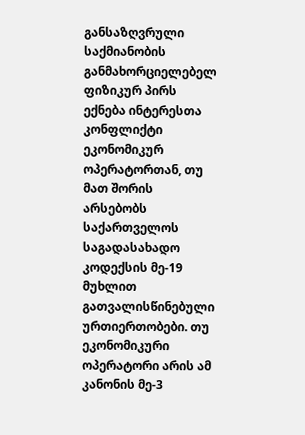განსაზღვრული საქმიანობის განმახორციელებელ ფიზიკურ პირს ექნება ინტერესთა კონფლიქტი ეკონომიკურ ოპერატორთან, თუ მათ შორის არსებობს საქართველოს საგადასახადო კოდექსის მე-19 მუხლით გათვალისწინებული ურთიერთობები. თუ ეკონომიკური ოპერატორი არის ამ კანონის მე-3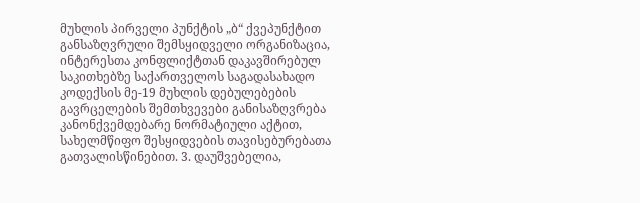მუხლის პირველი პუნქტის „ბ“ ქვეპუნქტით განსაზღვრული შემსყიდველი ორგანიზაცია, ინტერესთა კონფლიქტთან დაკავშირებულ საკითხებზე საქართველოს საგადასახადო კოდექსის მე-19 მუხლის დებულებების გავრცელების შემთხვევები განისაზღვრება კანონქვემდებარე ნორმატიული აქტით, სახელმწიფო შესყიდვების თავისებურებათა გათვალისწინებით. 3. დაუშვებელია,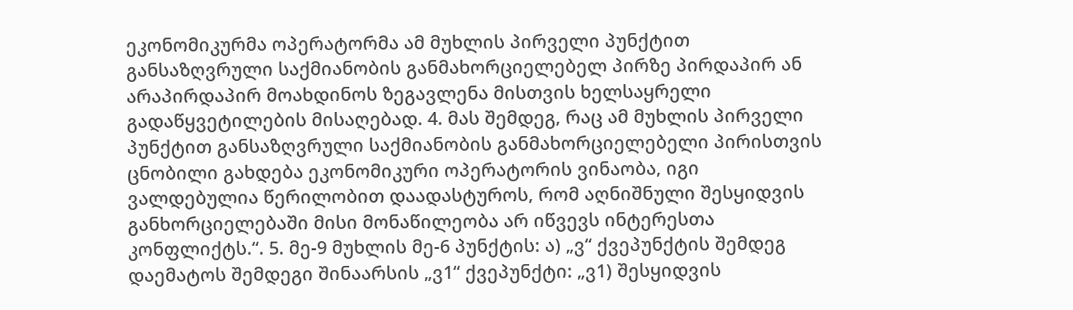ეკონომიკურმა ოპერატორმა ამ მუხლის პირველი პუნქტით განსაზღვრული საქმიანობის განმახორციელებელ პირზე პირდაპირ ან არაპირდაპირ მოახდინოს ზეგავლენა მისთვის ხელსაყრელი გადაწყვეტილების მისაღებად. 4. მას შემდეგ, რაც ამ მუხლის პირველი პუნქტით განსაზღვრული საქმიანობის განმახორციელებელი პირისთვის ცნობილი გახდება ეკონომიკური ოპერატორის ვინაობა, იგი ვალდებულია წერილობით დაადასტუროს, რომ აღნიშნული შესყიდვის განხორციელებაში მისი მონაწილეობა არ იწვევს ინტერესთა კონფლიქტს.“. 5. მე-9 მუხლის მე-6 პუნქტის: ა) „ვ“ ქვეპუნქტის შემდეგ დაემატოს შემდეგი შინაარსის „ვ1“ ქვეპუნქტი: „ვ1) შესყიდვის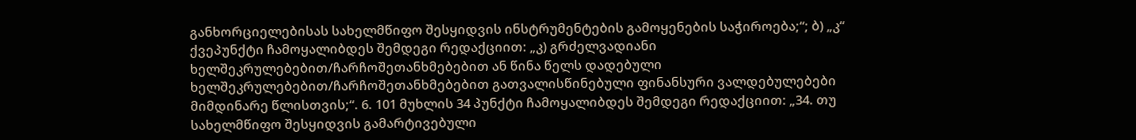განხორციელებისას სახელმწიფო შესყიდვის ინსტრუმენტების გამოყენების საჭიროება;“; ბ) „კ“ ქვეპუნქტი ჩამოყალიბდეს შემდეგი რედაქციით: „კ) გრძელვადიანი ხელშეკრულებებით/ჩარჩოშეთანხმებებით ან წინა წელს დადებული ხელშეკრულებებით/ჩარჩოშეთანხმებებით გათვალისწინებული ფინანსური ვალდებულებები მიმდინარე წლისთვის;“. 6. 101 მუხლის 34 პუნქტი ჩამოყალიბდეს შემდეგი რედაქციით: „34. თუ სახელმწიფო შესყიდვის გამარტივებული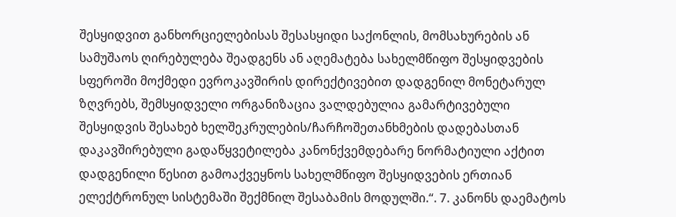შესყიდვით განხორციელებისას შესასყიდი საქონლის, მომსახურების ან სამუშაოს ღირებულება შეადგენს ან აღემატება სახელმწიფო შესყიდვების სფეროში მოქმედი ევროკავშირის დირექტივებით დადგენილ მონეტარულ ზღვრებს, შემსყიდველი ორგანიზაცია ვალდებულია გამარტივებული შესყიდვის შესახებ ხელშეკრულების/ჩარჩოშეთანხმების დადებასთან დაკავშირებული გადაწყვეტილება კანონქვემდებარე ნორმატიული აქტით დადგენილი წესით გამოაქვეყნოს სახელმწიფო შესყიდვების ერთიან ელექტრონულ სისტემაში შექმნილ შესაბამის მოდულში.“. 7. კანონს დაემატოს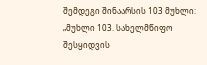შემდეგი შინაარსის 103 მუხლი: „მუხლი 103. სახელმწიფო შესყიდვის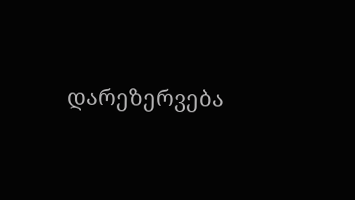დარეზერვება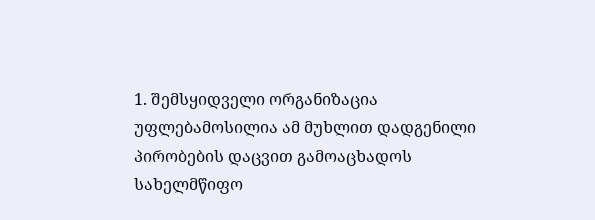1. შემსყიდველი ორგანიზაცია უფლებამოსილია ამ მუხლით დადგენილი პირობების დაცვით გამოაცხადოს სახელმწიფო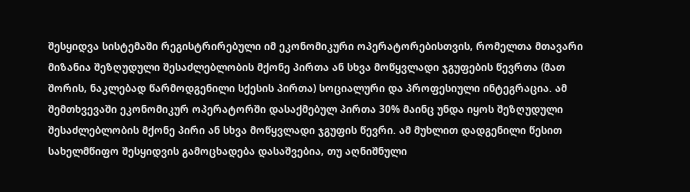შესყიდვა სისტემაში რეგისტრირებული იმ ეკონომიკური ოპერატორებისთვის, რომელთა მთავარი მიზანია შეზღუდული შესაძლებლობის მქონე პირთა ან სხვა მოწყვლადი ჯგუფების წევრთა (მათ შორის, ნაკლებად წარმოდგენილი სქესის პირთა) სოციალური და პროფესიული ინტეგრაცია. ამ შემთხვევაში ეკონომიკურ ოპერატორში დასაქმებულ პირთა 30% მაინც უნდა იყოს შეზღუდული შესაძლებლობის მქონე პირი ან სხვა მოწყვლადი ჯგუფის წევრი. ამ მუხლით დადგენილი წესით სახელმწიფო შესყიდვის გამოცხადება დასაშვებია, თუ აღნიშნული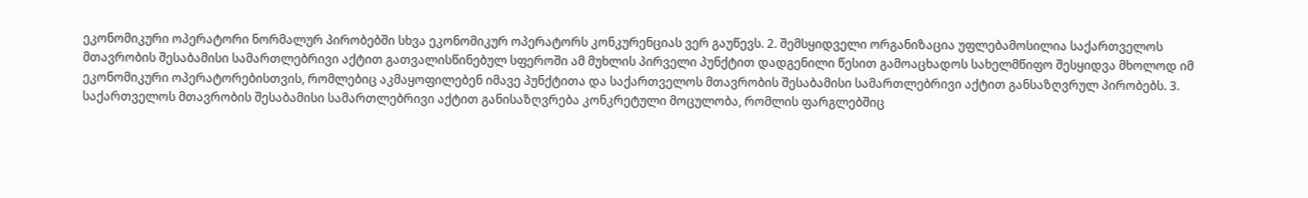ეკონომიკური ოპერატორი ნორმალურ პირობებში სხვა ეკონომიკურ ოპერატორს კონკურენციას ვერ გაუწევს. 2. შემსყიდველი ორგანიზაცია უფლებამოსილია საქართველოს მთავრობის შესაბამისი სამართლებრივი აქტით გათვალისწინებულ სფეროში ამ მუხლის პირველი პუნქტით დადგენილი წესით გამოაცხადოს სახელმწიფო შესყიდვა მხოლოდ იმ ეკონომიკური ოპერატორებისთვის, რომლებიც აკმაყოფილებენ იმავე პუნქტითა და საქართველოს მთავრობის შესაბამისი სამართლებრივი აქტით განსაზღვრულ პირობებს. 3. საქართველოს მთავრობის შესაბამისი სამართლებრივი აქტით განისაზღვრება კონკრეტული მოცულობა, რომლის ფარგლებშიც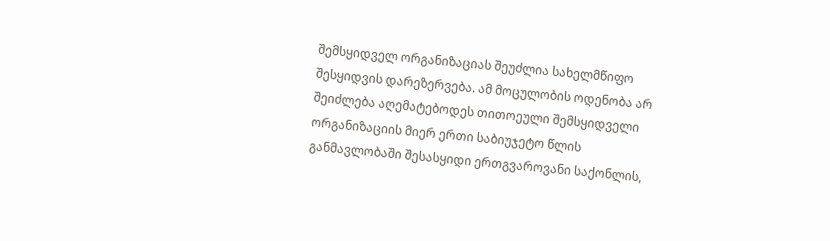შემსყიდველ ორგანიზაციას შეუძლია სახელმწიფო შესყიდვის დარეზერვება. ამ მოცულობის ოდენობა არ შეიძლება აღემატებოდეს თითოეული შემსყიდველი ორგანიზაციის მიერ ერთი საბიუჯეტო წლის განმავლობაში შესასყიდი ერთგვაროვანი საქონლის,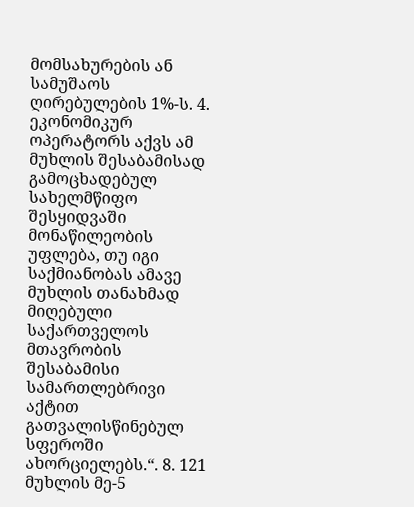მომსახურების ან სამუშაოს ღირებულების 1%-ს. 4. ეკონომიკურ ოპერატორს აქვს ამ მუხლის შესაბამისად გამოცხადებულ სახელმწიფო შესყიდვაში მონაწილეობის უფლება, თუ იგი საქმიანობას ამავე მუხლის თანახმად მიღებული საქართველოს მთავრობის შესაბამისი სამართლებრივი აქტით გათვალისწინებულ სფეროში ახორციელებს.“. 8. 121 მუხლის მე-5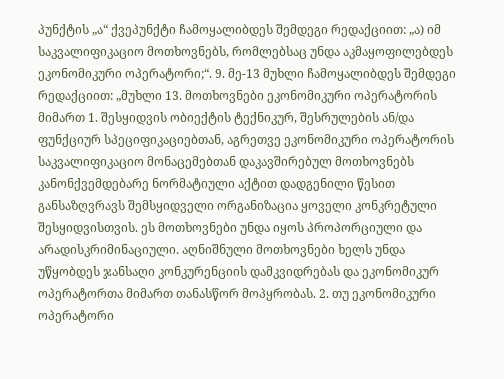პუნქტის „ა“ ქვეპუნქტი ჩამოყალიბდეს შემდეგი რედაქციით: „ა) იმ საკვალიფიკაციო მოთხოვნებს, რომლებსაც უნდა აკმაყოფილებდეს ეკონომიკური ოპერატორი;“. 9. მე-13 მუხლი ჩამოყალიბდეს შემდეგი რედაქციით: „მუხლი 13. მოთხოვნები ეკონომიკური ოპერატორის მიმართ 1. შესყიდვის ობიექტის ტექნიკურ, შესრულების ან/და ფუნქციურ სპეციფიკაციებთან, აგრეთვე ეკონომიკური ოპერატორის საკვალიფიკაციო მონაცემებთან დაკავშირებულ მოთხოვნებს კანონქვემდებარე ნორმატიული აქტით დადგენილი წესით განსაზღვრავს შემსყიდველი ორგანიზაცია ყოველი კონკრეტული შესყიდვისთვის. ეს მოთხოვნები უნდა იყოს პროპორციული და არადისკრიმინაციული. აღნიშნული მოთხოვნები ხელს უნდა უწყობდეს ჯანსაღი კონკურენციის დამკვიდრებას და ეკონომიკურ ოპერატორთა მიმართ თანასწორ მოპყრობას. 2. თუ ეკონომიკური ოპერატორი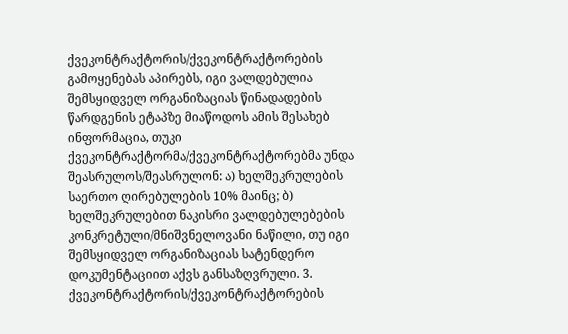ქვეკონტრაქტორის/ქვეკონტრაქტორების გამოყენებას აპირებს, იგი ვალდებულია შემსყიდველ ორგანიზაციას წინადადების წარდგენის ეტაპზე მიაწოდოს ამის შესახებ ინფორმაცია, თუკი ქვეკონტრაქტორმა/ქვეკონტრაქტორებმა უნდა შეასრულოს/შეასრულონ: ა) ხელშეკრულების საერთო ღირებულების 10% მაინც; ბ) ხელშეკრულებით ნაკისრი ვალდებულებების კონკრეტული/მნიშვნელოვანი ნაწილი, თუ იგი შემსყიდველ ორგანიზაციას სატენდერო დოკუმენტაციით აქვს განსაზღვრული. 3. ქვეკონტრაქტორის/ქვეკონტრაქტორების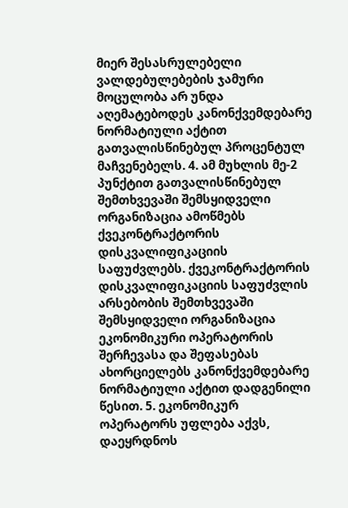მიერ შესასრულებელი ვალდებულებების ჯამური მოცულობა არ უნდა აღემატებოდეს კანონქვემდებარე ნორმატიული აქტით გათვალისწინებულ პროცენტულ მაჩვენებელს. 4. ამ მუხლის მე-2 პუნქტით გათვალისწინებულ შემთხვევაში შემსყიდველი ორგანიზაცია ამოწმებს ქვეკონტრაქტორის დისკვალიფიკაციის საფუძვლებს. ქვეკონტრაქტორის დისკვალიფიკაციის საფუძვლის არსებობის შემთხვევაში შემსყიდველი ორგანიზაცია ეკონომიკური ოპერატორის შერჩევასა და შეფასებას ახორციელებს კანონქვემდებარე ნორმატიული აქტით დადგენილი წესით. 5. ეკონომიკურ ოპერატორს უფლება აქვს, დაეყრდნოს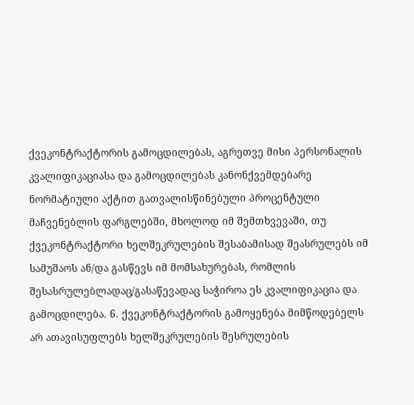ქვეკონტრაქტორის გამოცდილებას, აგრეთვე მისი პერსონალის კვალიფიკაციასა და გამოცდილებას კანონქვემდებარე ნორმატიული აქტით გათვალისწინებული პროცენტული მაჩვენებლის ფარგლებში, მხოლოდ იმ შემთხვევაში, თუ ქვეკონტრაქტორი ხელშეკრულების შესაბამისად შეასრულებს იმ სამუშაოს ან/და გასწევს იმ მომსახურებას, რომლის შესასრულებლადაც/გასაწევადაც საჭიროა ეს კვალიფიკაცია და გამოცდილება. 6. ქვეკონტრაქტორის გამოყენება მიმწოდებელს არ ათავისუფლებს ხელშეკრულების შესრულების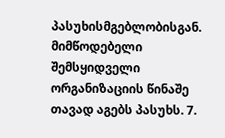პასუხისმგებლობისგან. მიმწოდებელი შემსყიდველი ორგანიზაციის წინაშე თავად აგებს პასუხს. 7.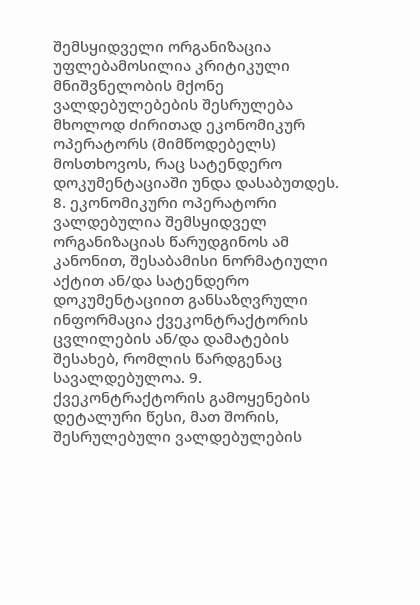შემსყიდველი ორგანიზაცია უფლებამოსილია კრიტიკული მნიშვნელობის მქონე ვალდებულებების შესრულება მხოლოდ ძირითად ეკონომიკურ ოპერატორს (მიმწოდებელს) მოსთხოვოს, რაც სატენდერო დოკუმენტაციაში უნდა დასაბუთდეს. 8. ეკონომიკური ოპერატორი ვალდებულია შემსყიდველ ორგანიზაციას წარუდგინოს ამ კანონით, შესაბამისი ნორმატიული აქტით ან/და სატენდერო დოკუმენტაციით განსაზღვრული ინფორმაცია ქვეკონტრაქტორის ცვლილების ან/და დამატების შესახებ, რომლის წარდგენაც სავალდებულოა. 9. ქვეკონტრაქტორის გამოყენების დეტალური წესი, მათ შორის, შესრულებული ვალდებულების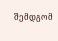შემდგომ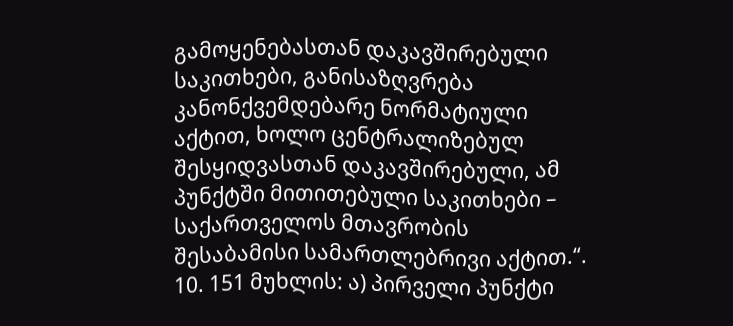გამოყენებასთან დაკავშირებული საკითხები, განისაზღვრება კანონქვემდებარე ნორმატიული აქტით, ხოლო ცენტრალიზებულ შესყიდვასთან დაკავშირებული, ამ პუნქტში მითითებული საკითხები – საქართველოს მთავრობის შესაბამისი სამართლებრივი აქტით.“. 10. 151 მუხლის: ა) პირველი პუნქტი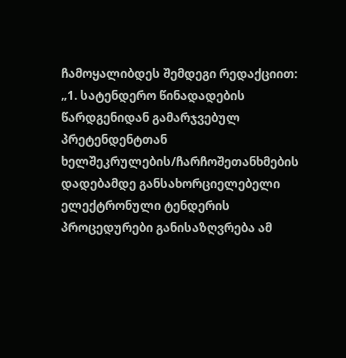ჩამოყალიბდეს შემდეგი რედაქციით: „1. სატენდერო წინადადების წარდგენიდან გამარჯვებულ პრეტენდენტთან ხელშეკრულების/ჩარჩოშეთანხმების დადებამდე განსახორციელებელი ელექტრონული ტენდერის პროცედურები განისაზღვრება ამ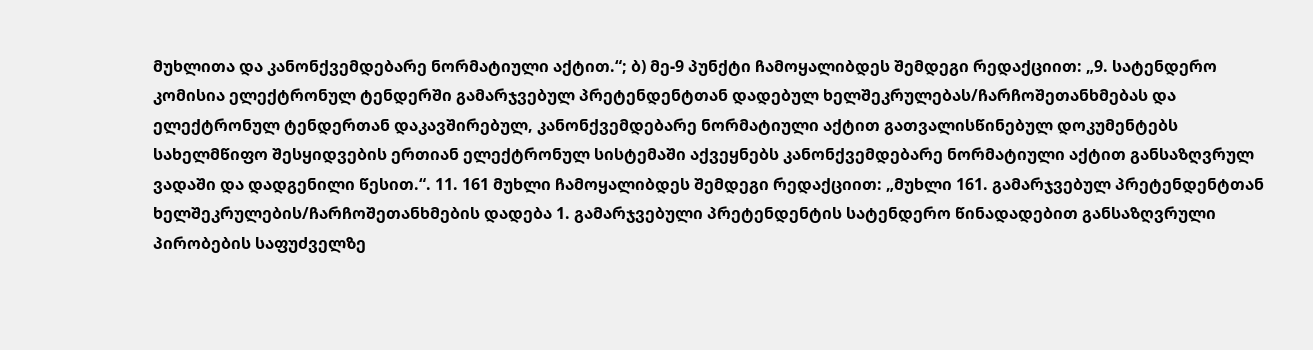მუხლითა და კანონქვემდებარე ნორმატიული აქტით.“; ბ) მე-9 პუნქტი ჩამოყალიბდეს შემდეგი რედაქციით: „9. სატენდერო კომისია ელექტრონულ ტენდერში გამარჯვებულ პრეტენდენტთან დადებულ ხელშეკრულებას/ჩარჩოშეთანხმებას და ელექტრონულ ტენდერთან დაკავშირებულ, კანონქვემდებარე ნორმატიული აქტით გათვალისწინებულ დოკუმენტებს სახელმწიფო შესყიდვების ერთიან ელექტრონულ სისტემაში აქვეყნებს კანონქვემდებარე ნორმატიული აქტით განსაზღვრულ ვადაში და დადგენილი წესით.“. 11. 161 მუხლი ჩამოყალიბდეს შემდეგი რედაქციით: „მუხლი 161. გამარჯვებულ პრეტენდენტთან ხელშეკრულების/ჩარჩოშეთანხმების დადება 1. გამარჯვებული პრეტენდენტის სატენდერო წინადადებით განსაზღვრული პირობების საფუძველზე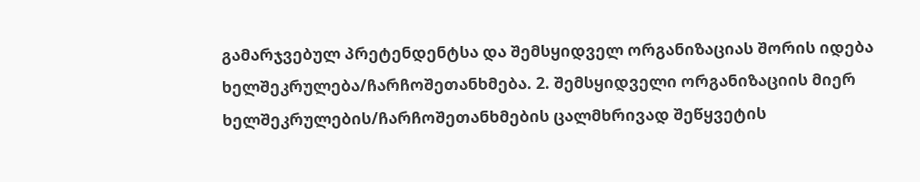გამარჯვებულ პრეტენდენტსა და შემსყიდველ ორგანიზაციას შორის იდება ხელშეკრულება/ჩარჩოშეთანხმება. 2. შემსყიდველი ორგანიზაციის მიერ ხელშეკრულების/ჩარჩოშეთანხმების ცალმხრივად შეწყვეტის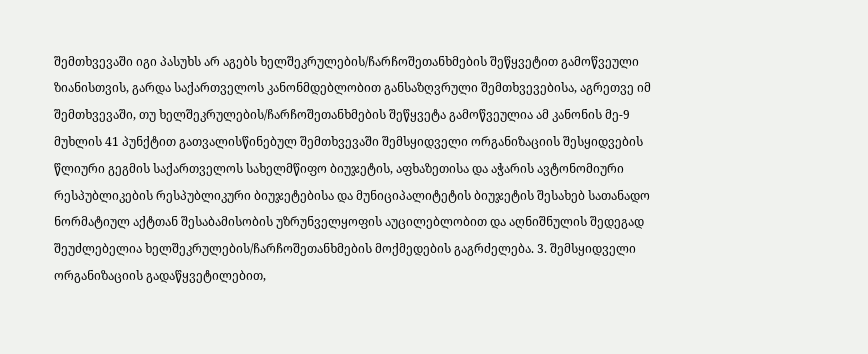შემთხვევაში იგი პასუხს არ აგებს ხელშეკრულების/ჩარჩოშეთანხმების შეწყვეტით გამოწვეული ზიანისთვის, გარდა საქართველოს კანონმდებლობით განსაზღვრული შემთხვევებისა, აგრეთვე იმ შემთხვევაში, თუ ხელშეკრულების/ჩარჩოშეთანხმების შეწყვეტა გამოწვეულია ამ კანონის მე-9 მუხლის 41 პუნქტით გათვალისწინებულ შემთხვევაში შემსყიდველი ორგანიზაციის შესყიდვების წლიური გეგმის საქართველოს სახელმწიფო ბიუჯეტის, აფხაზეთისა და აჭარის ავტონომიური რესპუბლიკების რესპუბლიკური ბიუჯეტებისა და მუნიციპალიტეტის ბიუჯეტის შესახებ სათანადო ნორმატიულ აქტთან შესაბამისობის უზრუნველყოფის აუცილებლობით და აღნიშნულის შედეგად შეუძლებელია ხელშეკრულების/ჩარჩოშეთანხმების მოქმედების გაგრძელება. 3. შემსყიდველი ორგანიზაციის გადაწყვეტილებით,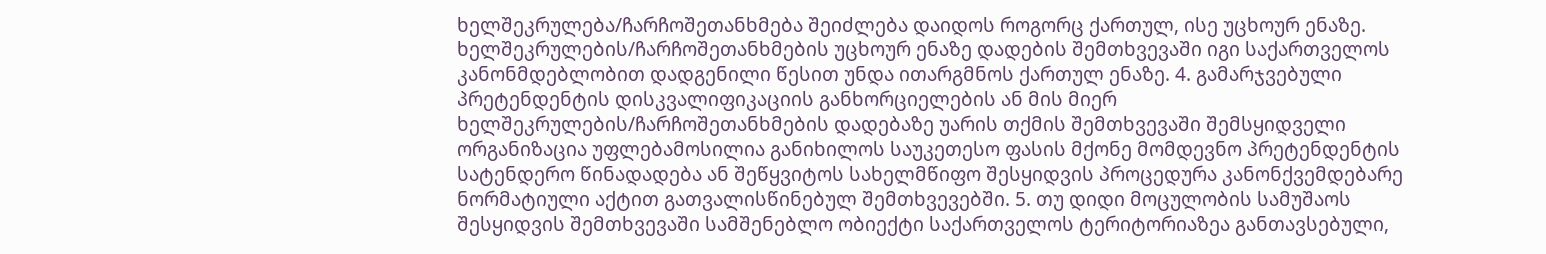ხელშეკრულება/ჩარჩოშეთანხმება შეიძლება დაიდოს როგორც ქართულ, ისე უცხოურ ენაზე. ხელშეკრულების/ჩარჩოშეთანხმების უცხოურ ენაზე დადების შემთხვევაში იგი საქართველოს კანონმდებლობით დადგენილი წესით უნდა ითარგმნოს ქართულ ენაზე. 4. გამარჯვებული პრეტენდენტის დისკვალიფიკაციის განხორციელების ან მის მიერ ხელშეკრულების/ჩარჩოშეთანხმების დადებაზე უარის თქმის შემთხვევაში შემსყიდველი ორგანიზაცია უფლებამოსილია განიხილოს საუკეთესო ფასის მქონე მომდევნო პრეტენდენტის სატენდერო წინადადება ან შეწყვიტოს სახელმწიფო შესყიდვის პროცედურა კანონქვემდებარე ნორმატიული აქტით გათვალისწინებულ შემთხვევებში. 5. თუ დიდი მოცულობის სამუშაოს შესყიდვის შემთხვევაში სამშენებლო ობიექტი საქართველოს ტერიტორიაზეა განთავსებული,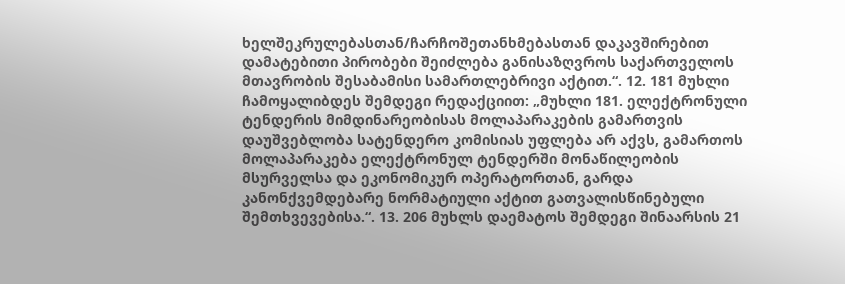ხელშეკრულებასთან/ჩარჩოშეთანხმებასთან დაკავშირებით დამატებითი პირობები შეიძლება განისაზღვროს საქართველოს მთავრობის შესაბამისი სამართლებრივი აქტით.“. 12. 181 მუხლი ჩამოყალიბდეს შემდეგი რედაქციით: „მუხლი 181. ელექტრონული ტენდერის მიმდინარეობისას მოლაპარაკების გამართვის დაუშვებლობა სატენდერო კომისიას უფლება არ აქვს, გამართოს მოლაპარაკება ელექტრონულ ტენდერში მონაწილეობის მსურველსა და ეკონომიკურ ოპერატორთან, გარდა კანონქვემდებარე ნორმატიული აქტით გათვალისწინებული შემთხვევებისა.“. 13. 206 მუხლს დაემატოს შემდეგი შინაარსის 21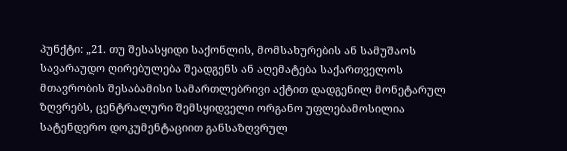პუნქტი: „21. თუ შესასყიდი საქონლის, მომსახურების ან სამუშაოს სავარაუდო ღირებულება შეადგენს ან აღემატება საქართველოს მთავრობის შესაბამისი სამართლებრივი აქტით დადგენილ მონეტარულ ზღვრებს, ცენტრალური შემსყიდველი ორგანო უფლებამოსილია სატენდერო დოკუმენტაციით განსაზღვრულ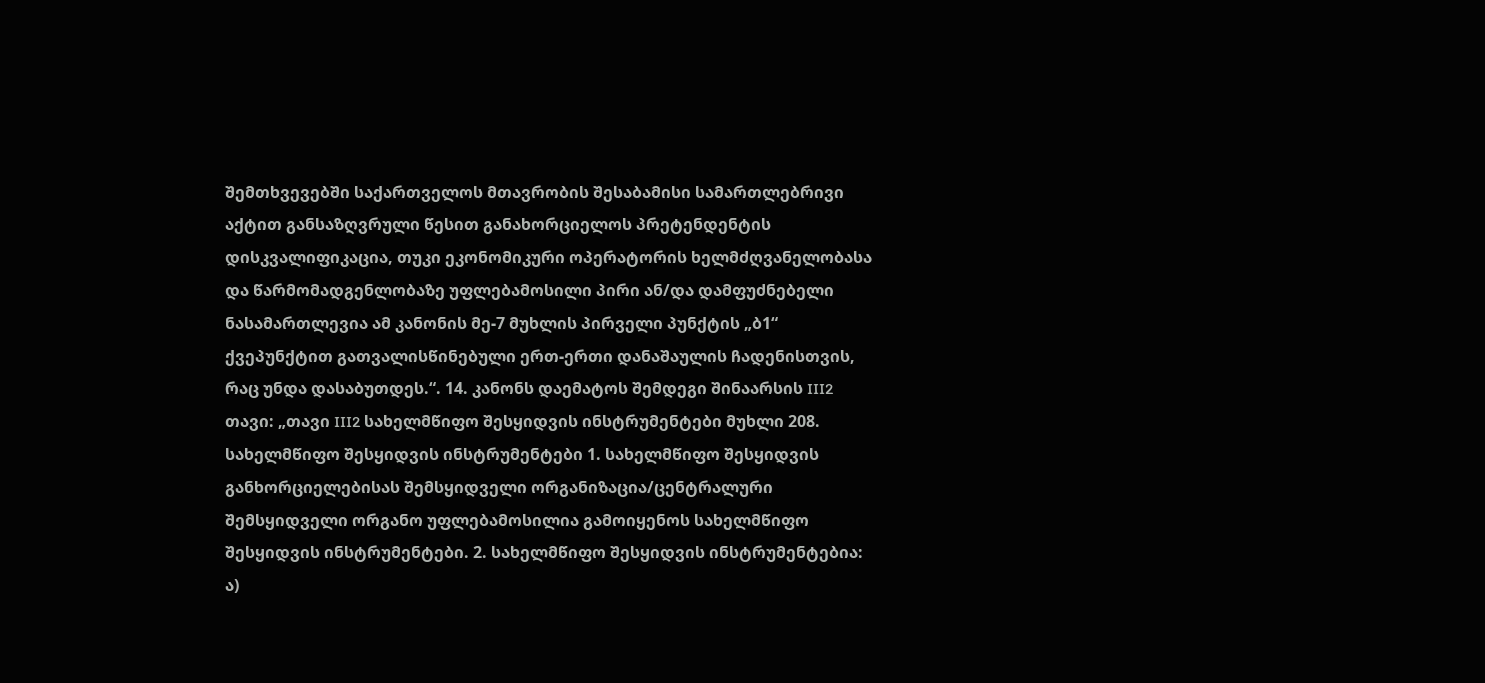შემთხვევებში საქართველოს მთავრობის შესაბამისი სამართლებრივი აქტით განსაზღვრული წესით განახორციელოს პრეტენდენტის დისკვალიფიკაცია, თუკი ეკონომიკური ოპერატორის ხელმძღვანელობასა და წარმომადგენლობაზე უფლებამოსილი პირი ან/და დამფუძნებელი ნასამართლევია ამ კანონის მე-7 მუხლის პირველი პუნქტის „ბ1“ ქვეპუნქტით გათვალისწინებული ერთ-ერთი დანაშაულის ჩადენისთვის, რაც უნდა დასაბუთდეს.“. 14. კანონს დაემატოს შემდეგი შინაარსის III2 თავი: „თავი III2 სახელმწიფო შესყიდვის ინსტრუმენტები მუხლი 208. სახელმწიფო შესყიდვის ინსტრუმენტები 1. სახელმწიფო შესყიდვის განხორციელებისას შემსყიდველი ორგანიზაცია/ცენტრალური შემსყიდველი ორგანო უფლებამოსილია გამოიყენოს სახელმწიფო შესყიდვის ინსტრუმენტები. 2. სახელმწიფო შესყიდვის ინსტრუმენტებია: ა)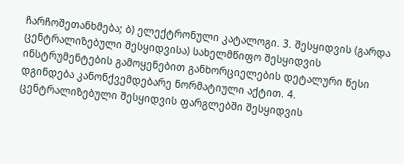ჩარჩოშეთანხმება; ბ) ელექტრონული კატალოგი. 3. შესყიდვის (გარდა ცენტრალიზებული შესყიდვისა) სახელმწიფო შესყიდვის ინსტრუმენტების გამოყენებით განხორციელების დეტალური წესი დგინდება კანონქვემდებარე ნორმატიული აქტით. 4. ცენტრალიზებული შესყიდვის ფარგლებში შესყიდვის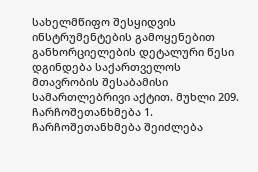სახელმწიფო შესყიდვის ინსტრუმენტების გამოყენებით განხორციელების დეტალური წესი დგინდება საქართველოს მთავრობის შესაბამისი სამართლებრივი აქტით. მუხლი 209. ჩარჩოშეთანხმება 1. ჩარჩოშეთანხმება შეიძლება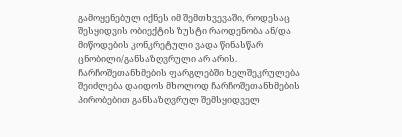გამოყენებულ იქნეს იმ შემთხვევაში, როდესაც შესყიდვის ობიექტის ზუსტი რაოდენობა ან/და მიწოდების კონკრეტული ვადა წინასწარ ცნობილი/განსაზღვრული არ არის. ჩარჩოშეთანხმების ფარგლებში ხელშეკრულება შეიძლება დაიდოს მხოლოდ ჩარჩოშეთანხმების პირობებით განსაზღვრულ შემსყიდველ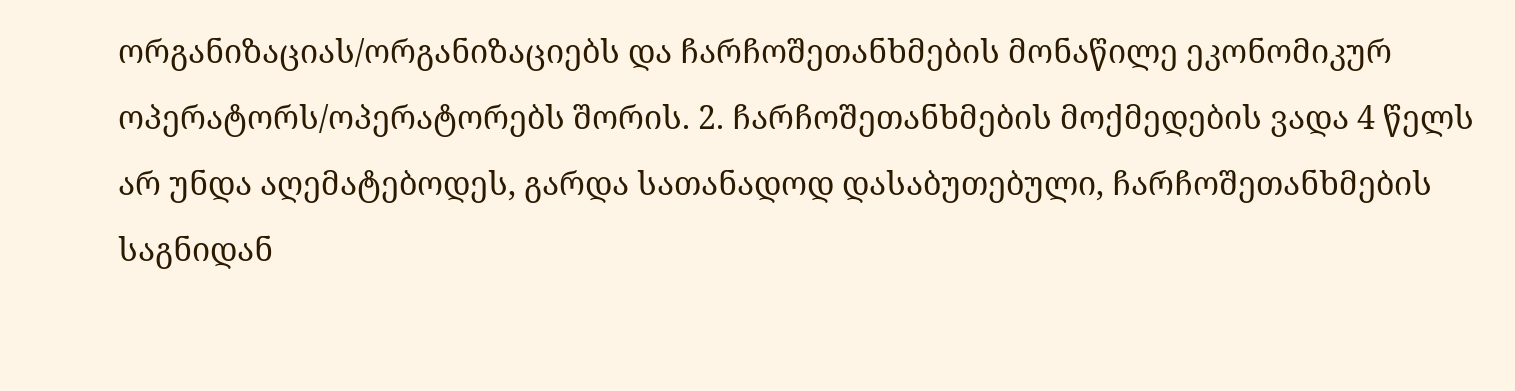ორგანიზაციას/ორგანიზაციებს და ჩარჩოშეთანხმების მონაწილე ეკონომიკურ ოპერატორს/ოპერატორებს შორის. 2. ჩარჩოშეთანხმების მოქმედების ვადა 4 წელს არ უნდა აღემატებოდეს, გარდა სათანადოდ დასაბუთებული, ჩარჩოშეთანხმების საგნიდან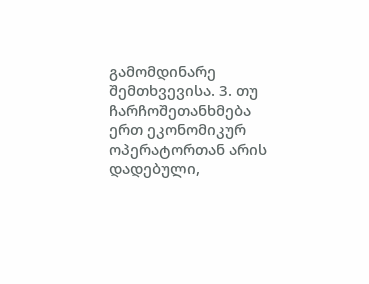გამომდინარე შემთხვევისა. 3. თუ ჩარჩოშეთანხმება ერთ ეკონომიკურ ოპერატორთან არის დადებული,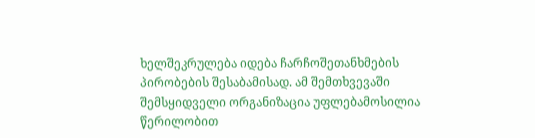ხელშეკრულება იდება ჩარჩოშეთანხმების პირობების შესაბამისად. ამ შემთხვევაში შემსყიდველი ორგანიზაცია უფლებამოსილია წერილობით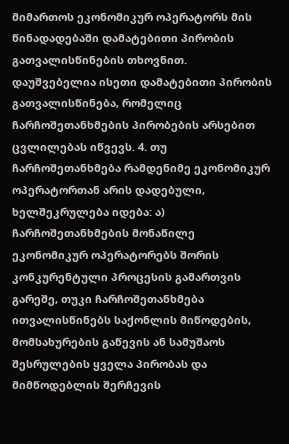მიმართოს ეკონომიკურ ოპერატორს მის წინადადებაში დამატებითი პირობის გათვალისწინების თხოვნით. დაუშვებელია ისეთი დამატებითი პირობის გათვალისწინება, რომელიც ჩარჩოშეთანხმების პირობების არსებით ცვლილებას იწვევს. 4. თუ ჩარჩოშეთანხმება რამდენიმე ეკონომიკურ ოპერატორთან არის დადებული, ხელშეკრულება იდება: ა) ჩარჩოშეთანხმების მონაწილე ეკონომიკურ ოპერატორებს შორის კონკურენტული პროცესის გამართვის გარეშე, თუკი ჩარჩოშეთანხმება ითვალისწინებს საქონლის მიწოდების, მომსახურების გაწევის ან სამუშაოს შესრულების ყველა პირობას და მიმწოდებლის შერჩევის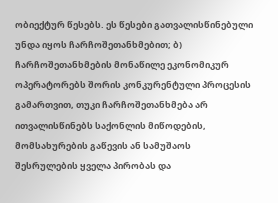ობიექტურ წესებს. ეს წესები გათვალისწინებული უნდა იყოს ჩარჩოშეთანხმებით; ბ) ჩარჩოშეთანხმების მონაწილე ეკონომიკურ ოპერატორებს შორის კონკურენტული პროცესის გამართვით, თუკი ჩარჩოშეთანხმება არ ითვალისწინებს საქონლის მიწოდების, მომსახურების გაწევის ან სამუშაოს შესრულების ყველა პირობას და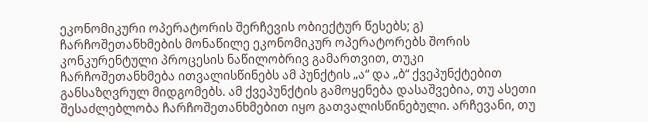ეკონომიკური ოპერატორის შერჩევის ობიექტურ წესებს; გ) ჩარჩოშეთანხმების მონაწილე ეკონომიკურ ოპერატორებს შორის კონკურენტული პროცესის ნაწილობრივ გამართვით, თუკი ჩარჩოშეთანხმება ითვალისწინებს ამ პუნქტის „ა“ და „ბ“ ქვეპუნქტებით განსაზღვრულ მიდგომებს. ამ ქვეპუნქტის გამოყენება დასაშვებია, თუ ასეთი შესაძლებლობა ჩარჩოშეთანხმებით იყო გათვალისწინებული. არჩევანი, თუ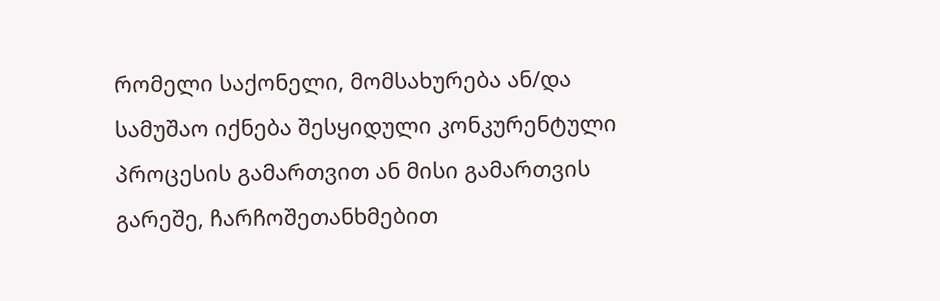რომელი საქონელი, მომსახურება ან/და სამუშაო იქნება შესყიდული კონკურენტული პროცესის გამართვით ან მისი გამართვის გარეშე, ჩარჩოშეთანხმებით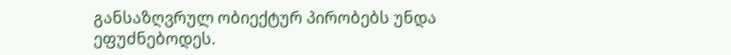განსაზღვრულ ობიექტურ პირობებს უნდა ეფუძნებოდეს.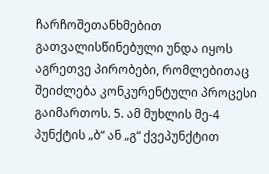ჩარჩოშეთანხმებით გათვალისწინებული უნდა იყოს აგრეთვე პირობები, რომლებითაც შეიძლება კონკურენტული პროცესი გაიმართოს. 5. ამ მუხლის მე-4 პუნქტის „ბ“ ან „გ“ ქვეპუნქტით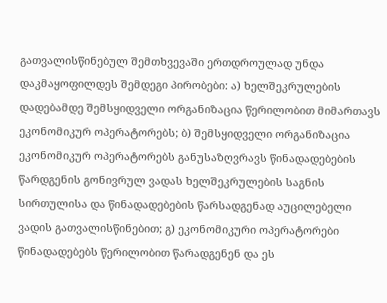გათვალისწინებულ შემთხვევაში ერთდროულად უნდა დაკმაყოფილდეს შემდეგი პირობები: ა) ხელშეკრულების დადებამდე შემსყიდველი ორგანიზაცია წერილობით მიმართავს ეკონომიკურ ოპერატორებს; ბ) შემსყიდველი ორგანიზაცია ეკონომიკურ ოპერატორებს განუსაზღვრავს წინადადებების წარდგენის გონივრულ ვადას ხელშეკრულების საგნის სირთულისა და წინადადებების წარსადგენად აუცილებელი ვადის გათვალისწინებით; გ) ეკონომიკური ოპერატორები წინადადებებს წერილობით წარადგენენ და ეს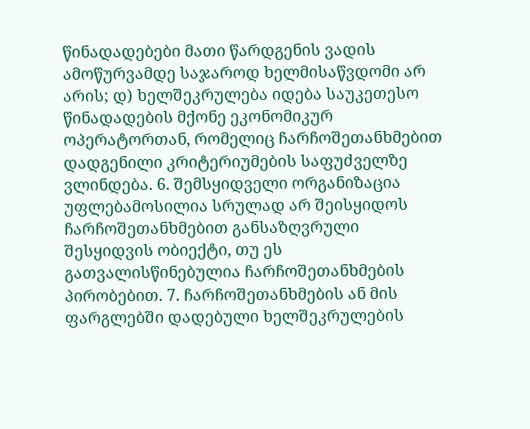წინადადებები მათი წარდგენის ვადის ამოწურვამდე საჯაროდ ხელმისაწვდომი არ არის; დ) ხელშეკრულება იდება საუკეთესო წინადადების მქონე ეკონომიკურ ოპერატორთან, რომელიც ჩარჩოშეთანხმებით დადგენილი კრიტერიუმების საფუძველზე ვლინდება. 6. შემსყიდველი ორგანიზაცია უფლებამოსილია სრულად არ შეისყიდოს ჩარჩოშეთანხმებით განსაზღვრული შესყიდვის ობიექტი, თუ ეს გათვალისწინებულია ჩარჩოშეთანხმების პირობებით. 7. ჩარჩოშეთანხმების ან მის ფარგლებში დადებული ხელშეკრულების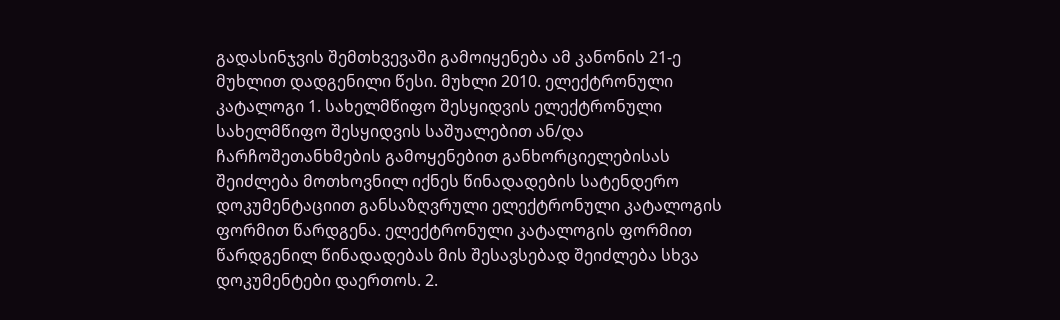გადასინჯვის შემთხვევაში გამოიყენება ამ კანონის 21-ე მუხლით დადგენილი წესი. მუხლი 2010. ელექტრონული კატალოგი 1. სახელმწიფო შესყიდვის ელექტრონული სახელმწიფო შესყიდვის საშუალებით ან/და ჩარჩოშეთანხმების გამოყენებით განხორციელებისას შეიძლება მოთხოვნილ იქნეს წინადადების სატენდერო დოკუმენტაციით განსაზღვრული ელექტრონული კატალოგის ფორმით წარდგენა. ელექტრონული კატალოგის ფორმით წარდგენილ წინადადებას მის შესავსებად შეიძლება სხვა დოკუმენტები დაერთოს. 2.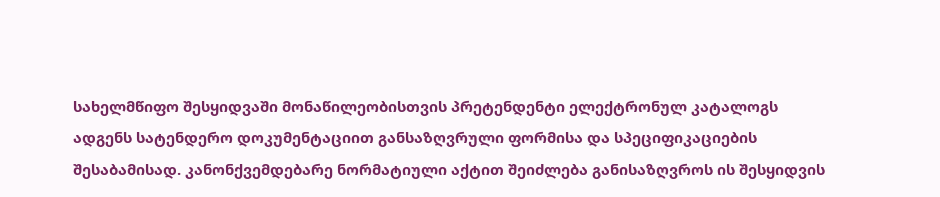სახელმწიფო შესყიდვაში მონაწილეობისთვის პრეტენდენტი ელექტრონულ კატალოგს ადგენს სატენდერო დოკუმენტაციით განსაზღვრული ფორმისა და სპეციფიკაციების შესაბამისად. კანონქვემდებარე ნორმატიული აქტით შეიძლება განისაზღვროს ის შესყიდვის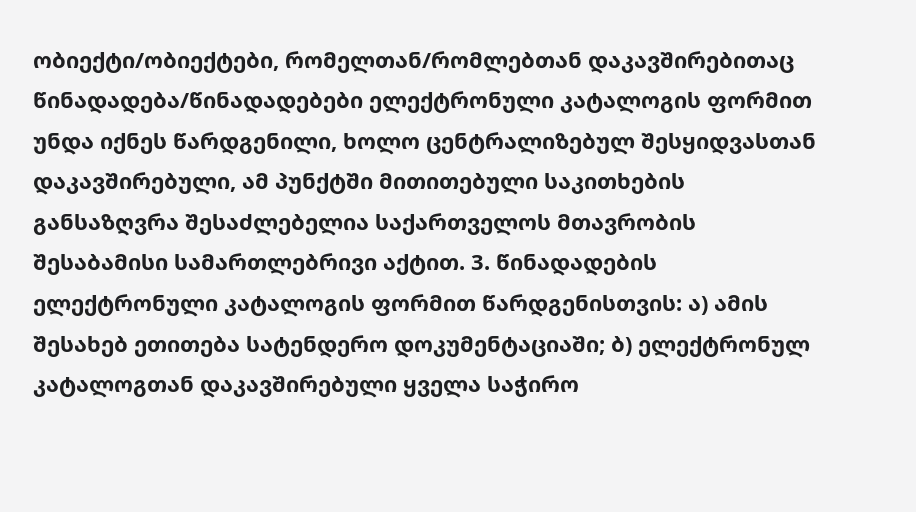ობიექტი/ობიექტები, რომელთან/რომლებთან დაკავშირებითაც წინადადება/წინადადებები ელექტრონული კატალოგის ფორმით უნდა იქნეს წარდგენილი, ხოლო ცენტრალიზებულ შესყიდვასთან დაკავშირებული, ამ პუნქტში მითითებული საკითხების განსაზღვრა შესაძლებელია საქართველოს მთავრობის შესაბამისი სამართლებრივი აქტით. 3. წინადადების ელექტრონული კატალოგის ფორმით წარდგენისთვის: ა) ამის შესახებ ეთითება სატენდერო დოკუმენტაციაში; ბ) ელექტრონულ კატალოგთან დაკავშირებული ყველა საჭირო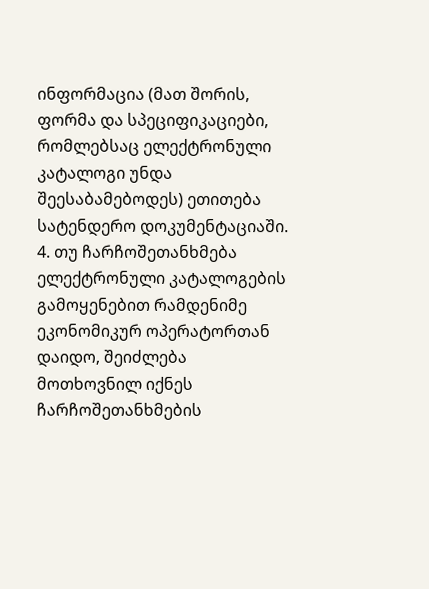ინფორმაცია (მათ შორის, ფორმა და სპეციფიკაციები, რომლებსაც ელექტრონული კატალოგი უნდა შეესაბამებოდეს) ეთითება სატენდერო დოკუმენტაციაში. 4. თუ ჩარჩოშეთანხმება ელექტრონული კატალოგების გამოყენებით რამდენიმე ეკონომიკურ ოპერატორთან დაიდო, შეიძლება მოთხოვნილ იქნეს ჩარჩოშეთანხმების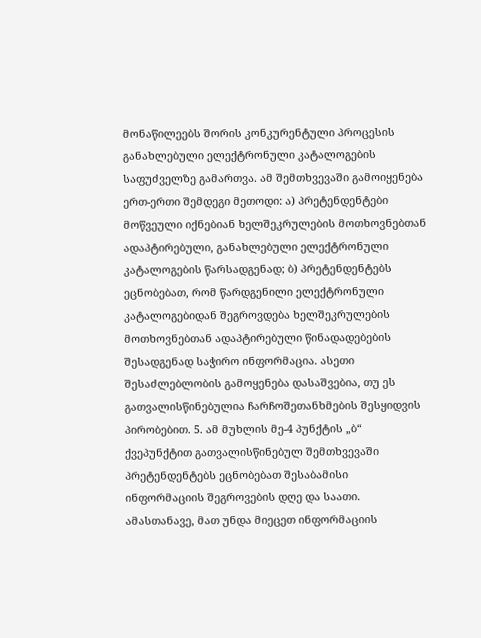მონაწილეებს შორის კონკურენტული პროცესის განახლებული ელექტრონული კატალოგების საფუძველზე გამართვა. ამ შემთხვევაში გამოიყენება ერთ-ერთი შემდეგი მეთოდი: ა) პრეტენდენტები მოწვეული იქნებიან ხელშეკრულების მოთხოვნებთან ადაპტირებული, განახლებული ელექტრონული კატალოგების წარსადგენად; ბ) პრეტენდენტებს ეცნობებათ, რომ წარდგენილი ელექტრონული კატალოგებიდან შეგროვდება ხელშეკრულების მოთხოვნებთან ადაპტირებული წინადადებების შესადგენად საჭირო ინფორმაცია. ასეთი შესაძლებლობის გამოყენება დასაშვებია, თუ ეს გათვალისწინებულია ჩარჩოშეთანხმების შესყიდვის პირობებით. 5. ამ მუხლის მე-4 პუნქტის „ბ“ ქვეპუნქტით გათვალისწინებულ შემთხვევაში პრეტენდენტებს ეცნობებათ შესაბამისი ინფორმაციის შეგროვების დღე და საათი. ამასთანავე, მათ უნდა მიეცეთ ინფორმაციის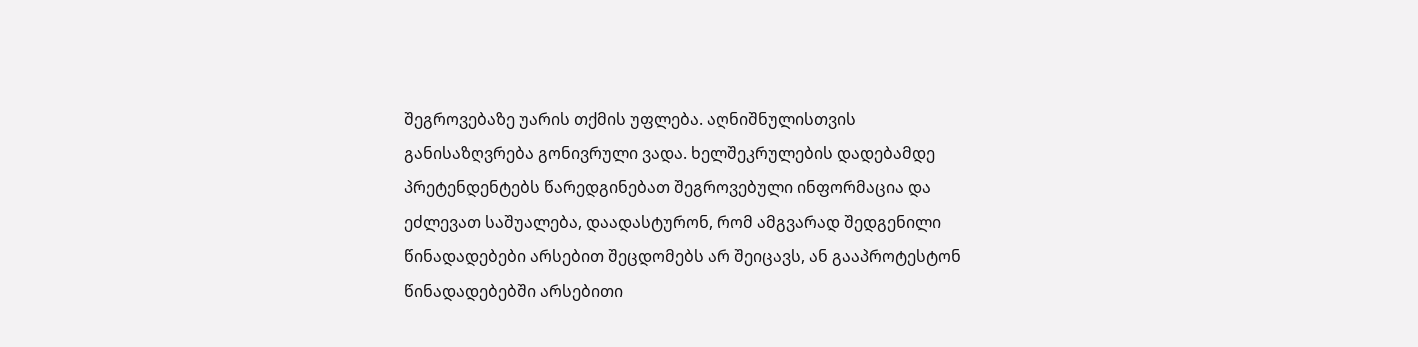შეგროვებაზე უარის თქმის უფლება. აღნიშნულისთვის განისაზღვრება გონივრული ვადა. ხელშეკრულების დადებამდე პრეტენდენტებს წარედგინებათ შეგროვებული ინფორმაცია და ეძლევათ საშუალება, დაადასტურონ, რომ ამგვარად შედგენილი წინადადებები არსებით შეცდომებს არ შეიცავს, ან გააპროტესტონ წინადადებებში არსებითი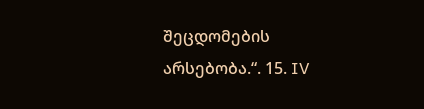შეცდომების არსებობა.“. 15. IV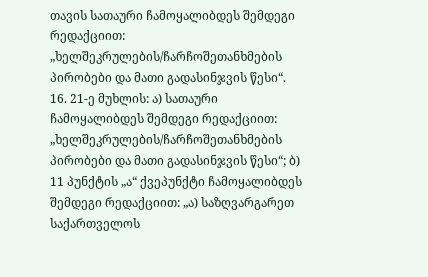თავის სათაური ჩამოყალიბდეს შემდეგი რედაქციით: „ხელშეკრულების/ჩარჩოშეთანხმების პირობები და მათი გადასინჯვის წესი“. 16. 21-ე მუხლის: ა) სათაური ჩამოყალიბდეს შემდეგი რედაქციით: „ხელშეკრულების/ჩარჩოშეთანხმების პირობები და მათი გადასინჯვის წესი“; ბ) 11 პუნქტის „ა“ ქვეპუნქტი ჩამოყალიბდეს შემდეგი რედაქციით: „ა) საზღვარგარეთ საქართველოს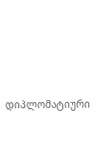დიპლომატიური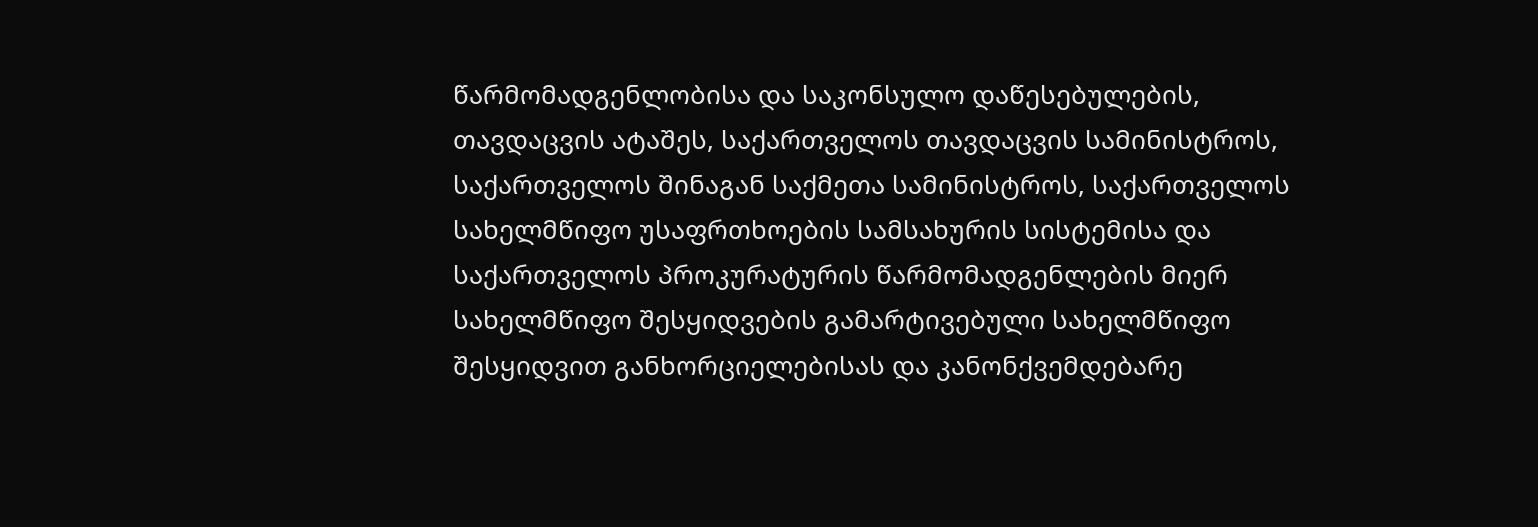წარმომადგენლობისა და საკონსულო დაწესებულების, თავდაცვის ატაშეს, საქართველოს თავდაცვის სამინისტროს, საქართველოს შინაგან საქმეთა სამინისტროს, საქართველოს სახელმწიფო უსაფრთხოების სამსახურის სისტემისა და საქართველოს პროკურატურის წარმომადგენლების მიერ სახელმწიფო შესყიდვების გამარტივებული სახელმწიფო შესყიდვით განხორციელებისას და კანონქვემდებარე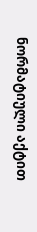ნორმატიული აქტით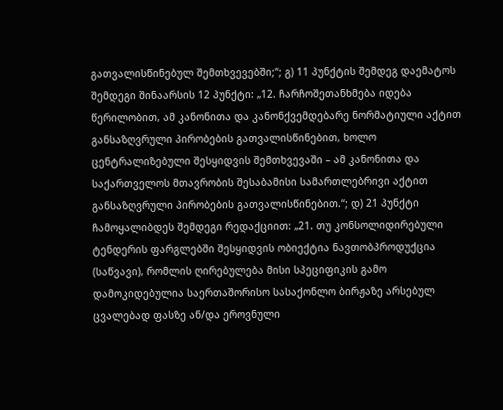გათვალისწინებულ შემთხვევებში;“; გ) 11 პუნქტის შემდეგ დაემატოს შემდეგი შინაარსის 12 პუნქტი: „12. ჩარჩოშეთანხმება იდება წერილობით, ამ კანონითა და კანონქვემდებარე ნორმატიული აქტით განსაზღვრული პირობების გათვალისწინებით, ხოლო ცენტრალიზებული შესყიდვის შემთხვევაში – ამ კანონითა და საქართველოს მთავრობის შესაბამისი სამართლებრივი აქტით განსაზღვრული პირობების გათვალისწინებით.“; დ) 21 პუნქტი ჩამოყალიბდეს შემდეგი რედაქციით: „21. თუ კონსოლიდირებული ტენდერის ფარგლებში შესყიდვის ობიექტია ნავთობპროდუქცია (საწვავი), რომლის ღირებულება მისი სპეციფიკის გამო დამოკიდებულია საერთაშორისო სასაქონლო ბირჟაზე არსებულ ცვალებად ფასზე ან/და ეროვნული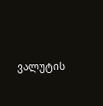ვალუტის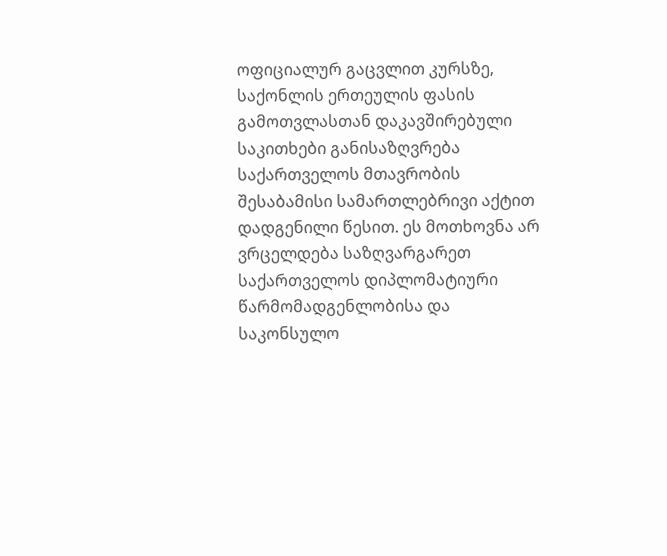ოფიციალურ გაცვლით კურსზე, საქონლის ერთეულის ფასის გამოთვლასთან დაკავშირებული საკითხები განისაზღვრება საქართველოს მთავრობის შესაბამისი სამართლებრივი აქტით დადგენილი წესით. ეს მოთხოვნა არ ვრცელდება საზღვარგარეთ საქართველოს დიპლომატიური წარმომადგენლობისა და საკონსულო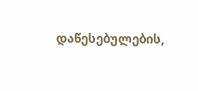დაწესებულების,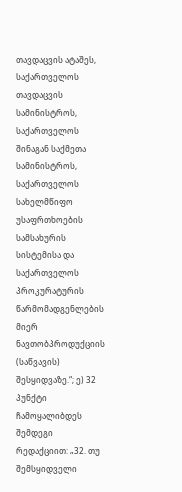თავდაცვის ატაშეს, საქართველოს თავდაცვის სამინისტროს, საქართველოს შინაგან საქმეთა სამინისტროს, საქართველოს სახელმწიფო უსაფრთხოების სამსახურის სისტემისა და საქართველოს პროკურატურის წარმომადგენლების მიერ ნავთობპროდუქციის (საწვავის) შესყიდვაზე.“; ე) 32 პუნქტი ჩამოყალიბდეს შემდეგი რედაქციით: „32. თუ შემსყიდველი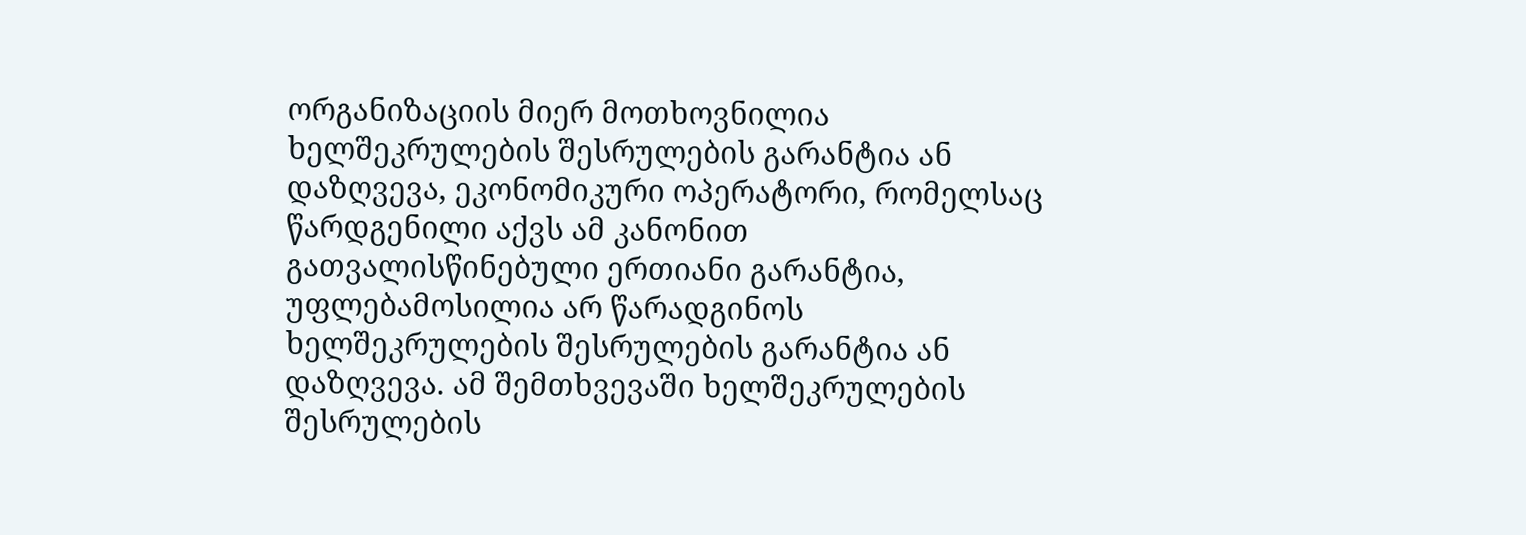ორგანიზაციის მიერ მოთხოვნილია ხელშეკრულების შესრულების გარანტია ან დაზღვევა, ეკონომიკური ოპერატორი, რომელსაც წარდგენილი აქვს ამ კანონით გათვალისწინებული ერთიანი გარანტია, უფლებამოსილია არ წარადგინოს ხელშეკრულების შესრულების გარანტია ან დაზღვევა. ამ შემთხვევაში ხელშეკრულების შესრულების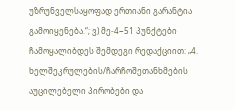უზრუნველსაყოფად ერთიანი გარანტია გამოიყენება.“; ვ) მე-4−51 პუნქტები ჩამოყალიბდეს შემდეგი რედაქციით: „4. ხელშეკრულების/ჩარჩოშეთანხმების აუცილებელი პირობები და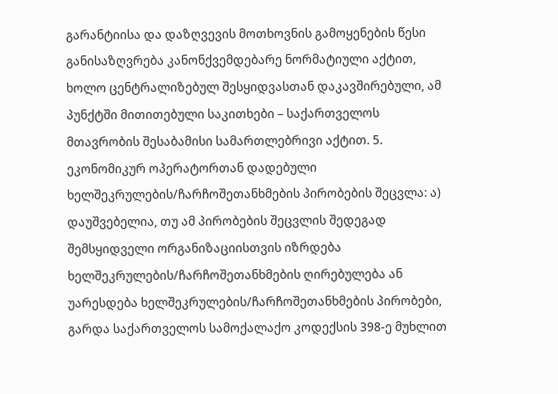გარანტიისა და დაზღვევის მოთხოვნის გამოყენების წესი განისაზღვრება კანონქვემდებარე ნორმატიული აქტით, ხოლო ცენტრალიზებულ შესყიდვასთან დაკავშირებული, ამ პუნქტში მითითებული საკითხები – საქართველოს მთავრობის შესაბამისი სამართლებრივი აქტით. 5. ეკონომიკურ ოპერატორთან დადებული ხელშეკრულების/ჩარჩოშეთანხმების პირობების შეცვლა: ა) დაუშვებელია, თუ ამ პირობების შეცვლის შედეგად შემსყიდველი ორგანიზაციისთვის იზრდება ხელშეკრულების/ჩარჩოშეთანხმების ღირებულება ან უარესდება ხელშეკრულების/ჩარჩოშეთანხმების პირობები, გარდა საქართველოს სამოქალაქო კოდექსის 398-ე მუხლით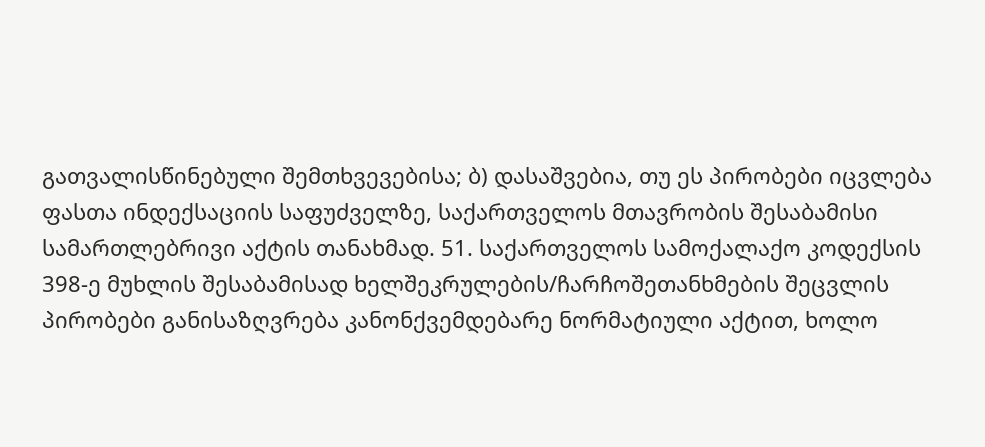გათვალისწინებული შემთხვევებისა; ბ) დასაშვებია, თუ ეს პირობები იცვლება ფასთა ინდექსაციის საფუძველზე, საქართველოს მთავრობის შესაბამისი სამართლებრივი აქტის თანახმად. 51. საქართველოს სამოქალაქო კოდექსის 398-ე მუხლის შესაბამისად ხელშეკრულების/ჩარჩოშეთანხმების შეცვლის პირობები განისაზღვრება კანონქვემდებარე ნორმატიული აქტით, ხოლო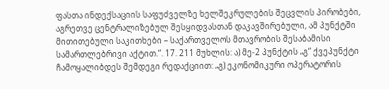ფასთა ინდექსაციის საფუძველზე ხელშეკრულების შეცვლის პირობები, აგრეთვე ცენტრალიზებულ შესყიდვასთან დაკავშირებული, ამ პუნქტში მითითებული საკითხები – საქართველოს მთავრობის შესაბამისი სამართლებრივი აქტით.“. 17. 211 მუხლის: ა) მე-2 პუნქტის „გ“ ქვეპუნქტი ჩამოყალიბდეს შემდეგი რედაქციით: „გ) ეკონომიკური ოპერატორის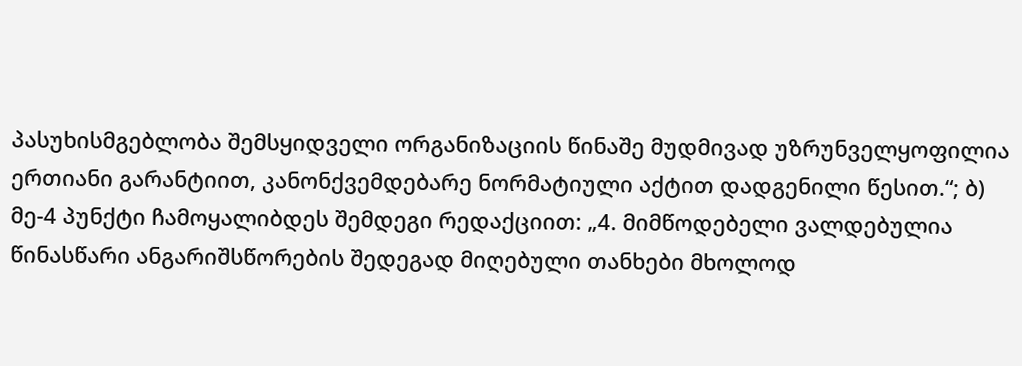პასუხისმგებლობა შემსყიდველი ორგანიზაციის წინაშე მუდმივად უზრუნველყოფილია ერთიანი გარანტიით, კანონქვემდებარე ნორმატიული აქტით დადგენილი წესით.“; ბ) მე-4 პუნქტი ჩამოყალიბდეს შემდეგი რედაქციით: „4. მიმწოდებელი ვალდებულია წინასწარი ანგარიშსწორების შედეგად მიღებული თანხები მხოლოდ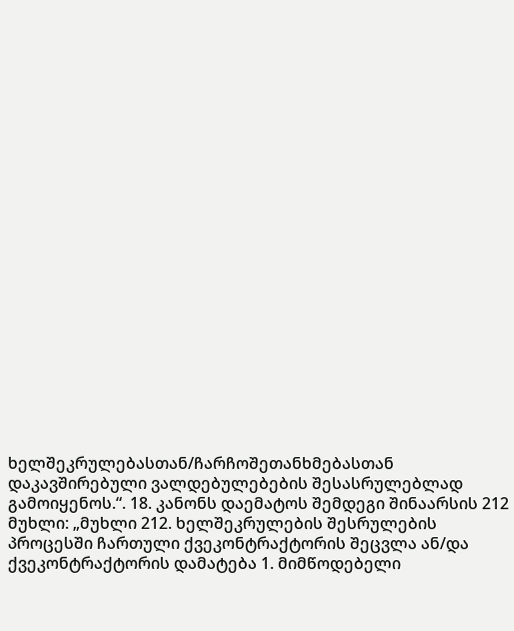ხელშეკრულებასთან/ჩარჩოშეთანხმებასთან დაკავშირებული ვალდებულებების შესასრულებლად გამოიყენოს.“. 18. კანონს დაემატოს შემდეგი შინაარსის 212 მუხლი: „მუხლი 212. ხელშეკრულების შესრულების პროცესში ჩართული ქვეკონტრაქტორის შეცვლა ან/და ქვეკონტრაქტორის დამატება 1. მიმწოდებელი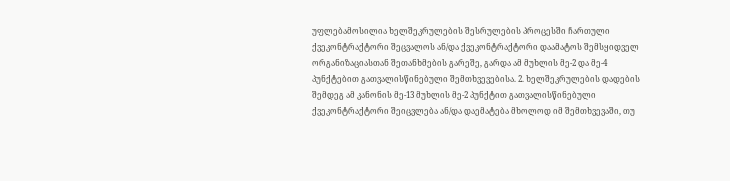უფლებამოსილია ხელშეკრულების შესრულების პროცესში ჩართული ქვეკონტრაქტორი შეცვალოს ან/და ქვეკონტრაქტორი დაამატოს შემსყიდველ ორგანიზაციასთან შეთანხმების გარეშე, გარდა ამ მუხლის მე-2 და მე-4 პუნქტებით გათვალისწინებული შემთხვევებისა. 2. ხელშეკრულების დადების შემდეგ ამ კანონის მე-13 მუხლის მე-2 პუნქტით გათვალისწინებული ქვეკონტრაქტორი შეიცვლება ან/და დაემატება მხოლოდ იმ შემთხვევაში, თუ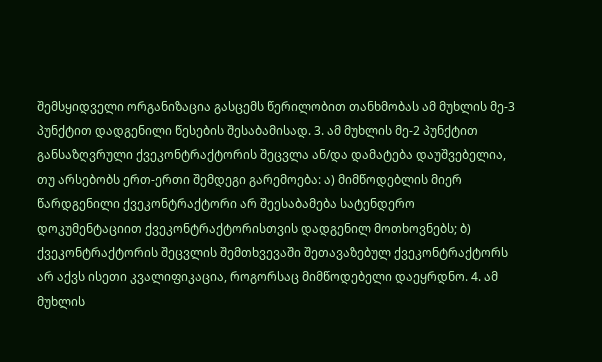შემსყიდველი ორგანიზაცია გასცემს წერილობით თანხმობას ამ მუხლის მე-3 პუნქტით დადგენილი წესების შესაბამისად. 3. ამ მუხლის მე-2 პუნქტით განსაზღვრული ქვეკონტრაქტორის შეცვლა ან/და დამატება დაუშვებელია, თუ არსებობს ერთ-ერთი შემდეგი გარემოება: ა) მიმწოდებლის მიერ წარდგენილი ქვეკონტრაქტორი არ შეესაბამება სატენდერო დოკუმენტაციით ქვეკონტრაქტორისთვის დადგენილ მოთხოვნებს; ბ) ქვეკონტრაქტორის შეცვლის შემთხვევაში შეთავაზებულ ქვეკონტრაქტორს არ აქვს ისეთი კვალიფიკაცია, როგორსაც მიმწოდებელი დაეყრდნო. 4. ამ მუხლის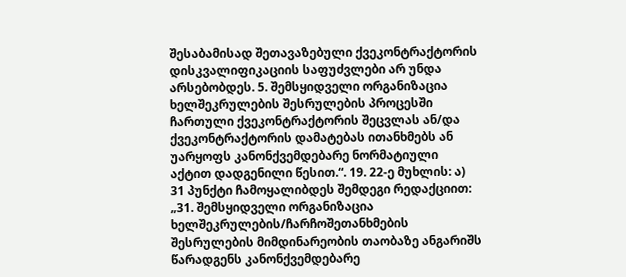შესაბამისად შეთავაზებული ქვეკონტრაქტორის დისკვალიფიკაციის საფუძვლები არ უნდა არსებობდეს. 5. შემსყიდველი ორგანიზაცია ხელშეკრულების შესრულების პროცესში ჩართული ქვეკონტრაქტორის შეცვლას ან/და ქვეკონტრაქტორის დამატებას ითანხმებს ან უარყოფს კანონქვემდებარე ნორმატიული აქტით დადგენილი წესით.“. 19. 22-ე მუხლის: ა) 31 პუნქტი ჩამოყალიბდეს შემდეგი რედაქციით: „31. შემსყიდველი ორგანიზაცია ხელშეკრულების/ჩარჩოშეთანხმების შესრულების მიმდინარეობის თაობაზე ანგარიშს წარადგენს კანონქვემდებარე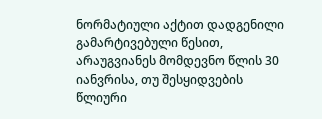ნორმატიული აქტით დადგენილი გამარტივებული წესით, არაუგვიანეს მომდევნო წლის 30 იანვრისა, თუ შესყიდვების წლიური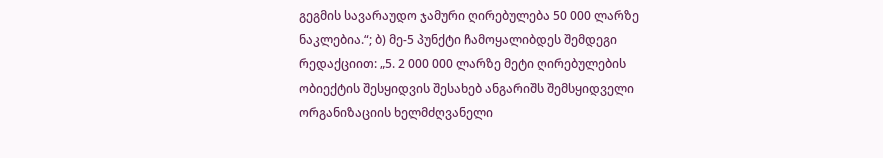გეგმის სავარაუდო ჯამური ღირებულება 50 000 ლარზე ნაკლებია.“; ბ) მე-5 პუნქტი ჩამოყალიბდეს შემდეგი რედაქციით: „5. 2 000 000 ლარზე მეტი ღირებულების ობიექტის შესყიდვის შესახებ ანგარიშს შემსყიდველი ორგანიზაციის ხელმძღვანელი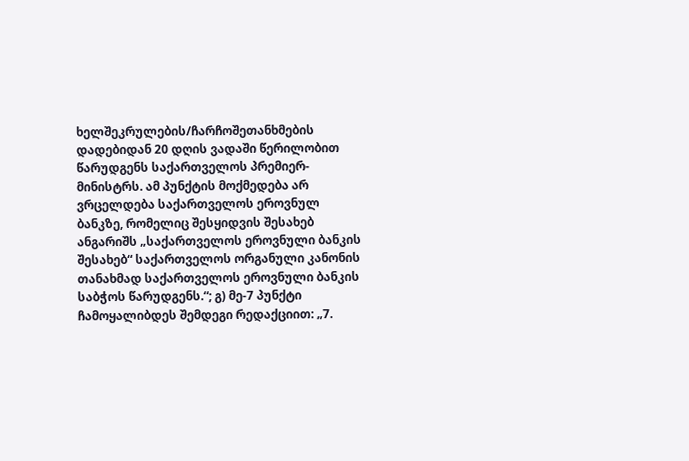ხელშეკრულების/ჩარჩოშეთანხმების დადებიდან 20 დღის ვადაში წერილობით წარუდგენს საქართველოს პრემიერ-მინისტრს. ამ პუნქტის მოქმედება არ ვრცელდება საქართველოს ეროვნულ ბანკზე, რომელიც შესყიდვის შესახებ ანგარიშს „საქართველოს ეროვნული ბანკის შესახებ“ საქართველოს ორგანული კანონის თანახმად საქართველოს ეროვნული ბანკის საბჭოს წარუდგენს.“; გ) მე-7 პუნქტი ჩამოყალიბდეს შემდეგი რედაქციით: „7.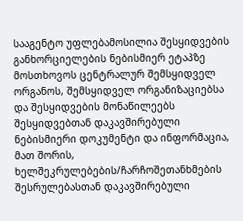სააგენტო უფლებამოსილია შესყიდვების განხორციელების ნებისმიერ ეტაპზე მოსთხოვოს ცენტრალურ შემსყიდველ ორგანოს, შემსყიდველ ორგანიზაციებსა და შესყიდვების მონაწილეებს შესყიდვებთან დაკავშირებული ნებისმიერი დოკუმენტი და ინფორმაცია, მათ შორის, ხელშეკრულებების/ჩარჩოშეთანხმების შესრულებასთან დაკავშირებული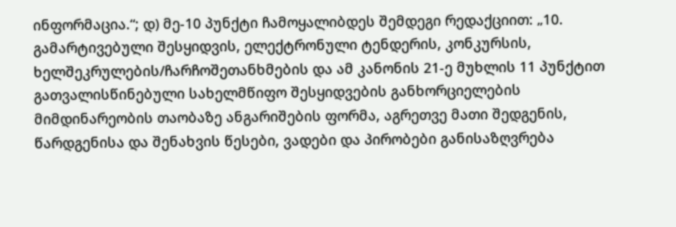ინფორმაცია.“; დ) მე-10 პუნქტი ჩამოყალიბდეს შემდეგი რედაქციით: „10. გამარტივებული შესყიდვის, ელექტრონული ტენდერის, კონკურსის, ხელშეკრულების/ჩარჩოშეთანხმების და ამ კანონის 21-ე მუხლის 11 პუნქტით გათვალისწინებული სახელმწიფო შესყიდვების განხორციელების მიმდინარეობის თაობაზე ანგარიშების ფორმა, აგრეთვე მათი შედგენის, წარდგენისა და შენახვის წესები, ვადები და პირობები განისაზღვრება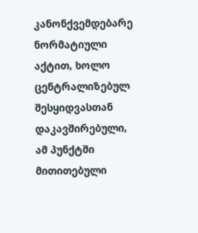კანონქვემდებარე ნორმატიული აქტით, ხოლო ცენტრალიზებულ შესყიდვასთან დაკავშირებული, ამ პუნქტში მითითებული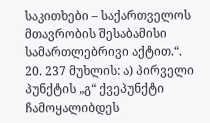საკითხები – საქართველოს მთავრობის შესაბამისი სამართლებრივი აქტით.“. 20. 237 მუხლის: ა) პირველი პუნქტის „გ“ ქვეპუნქტი ჩამოყალიბდეს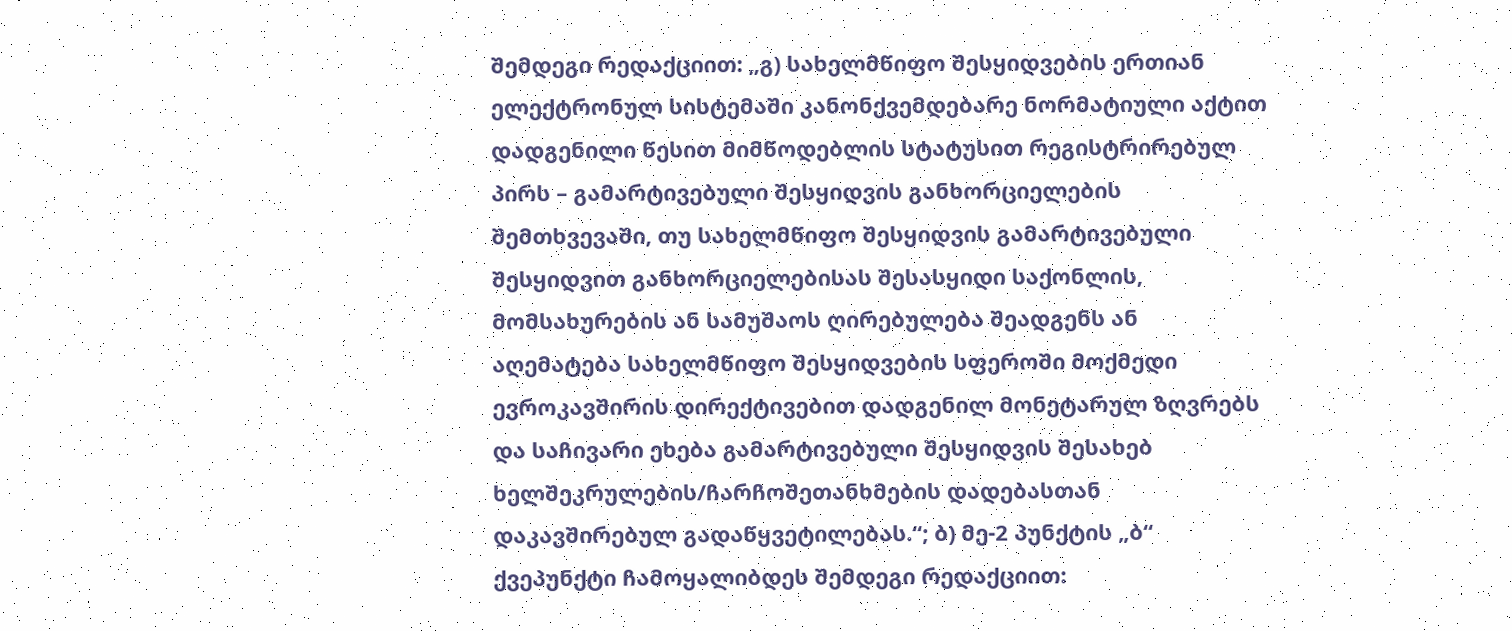შემდეგი რედაქციით: „გ) სახელმწიფო შესყიდვების ერთიან ელექტრონულ სისტემაში კანონქვემდებარე ნორმატიული აქტით დადგენილი წესით მიმწოდებლის სტატუსით რეგისტრირებულ პირს – გამარტივებული შესყიდვის განხორციელების შემთხვევაში, თუ სახელმწიფო შესყიდვის გამარტივებული შესყიდვით განხორციელებისას შესასყიდი საქონლის, მომსახურების ან სამუშაოს ღირებულება შეადგენს ან აღემატება სახელმწიფო შესყიდვების სფეროში მოქმედი ევროკავშირის დირექტივებით დადგენილ მონეტარულ ზღვრებს და საჩივარი ეხება გამარტივებული შესყიდვის შესახებ ხელშეკრულების/ჩარჩოშეთანხმების დადებასთან დაკავშირებულ გადაწყვეტილებას.“; ბ) მე-2 პუნქტის „ბ“ ქვეპუნქტი ჩამოყალიბდეს შემდეგი რედაქციით: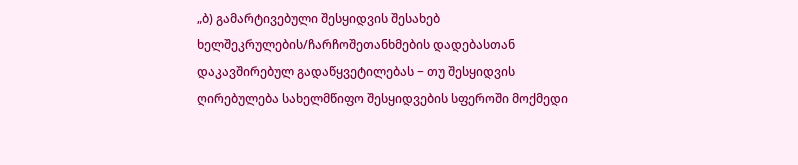„ბ) გამარტივებული შესყიდვის შესახებ ხელშეკრულების/ჩარჩოშეთანხმების დადებასთან დაკავშირებულ გადაწყვეტილებას − თუ შესყიდვის ღირებულება სახელმწიფო შესყიდვების სფეროში მოქმედი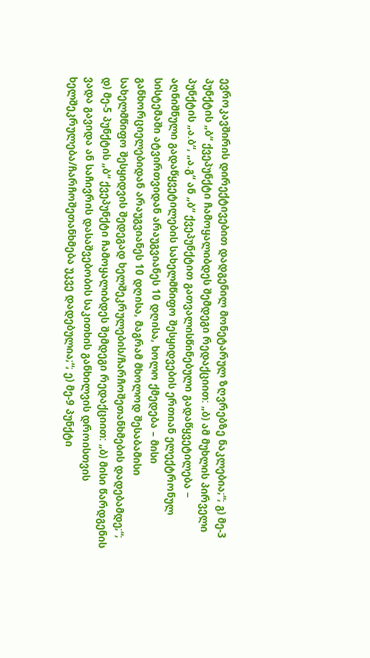ევროკავშირის დირექტივებით დადგენილ მონეტარულ ზღვრებზე ნაკლებია;“; გ) მე-3 პუნქტის „ბ“ ქვეპუნქტი ჩამოყალიბდეს შემდეგი რედაქციით: „ბ) ამ მუხლის პირველი პუნქტის „ა.ბ“, „ა.გ“ ან „ბ“ ქვეპუნქტით გათვალისწინებული გადაწყვეტილება − აღნიშნული გადაწყვეტილების სახელმწიფო შესყიდვების ერთიან ელექტრონულ სისტემაში ატვირთვიდან არაუგვიანეს 10 დღისა, ხოლო ქმედება – მისი განხორციელებიდან არაუგვიანეს 10 დღისა, მაგრამ მხოლოდ შესაბამისი სახელმწიფო შესყიდვის შედეგად ხელშეკრულების/ჩარჩოშეთანხმების დადებამდე;“; დ) მე-5 პუნქტის „ბ“ ქვეპუნქტი ჩამოყალიბდეს შემდეგი რედაქციით: „ბ) მისი წარდგენის ვადა გავიდა ან საჩივრის დასაშვებობის საკითხის განხილვის დროისთვის ხელშეკრულება/ჩარჩოშეთანხმება უკვე დადებულია;“; ე) მე-9 პუნქტი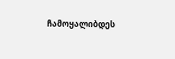ჩამოყალიბდეს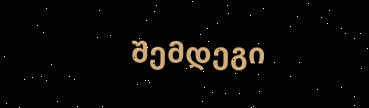შემდეგი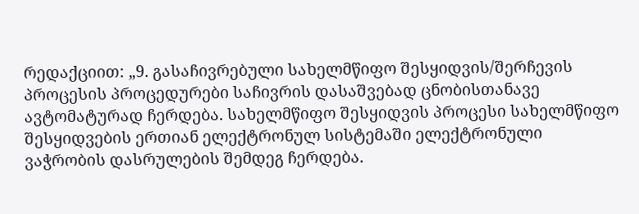რედაქციით: „9. გასაჩივრებული სახელმწიფო შესყიდვის/შერჩევის პროცესის პროცედურები საჩივრის დასაშვებად ცნობისთანავე ავტომატურად ჩერდება. სახელმწიფო შესყიდვის პროცესი სახელმწიფო შესყიდვების ერთიან ელექტრონულ სისტემაში ელექტრონული ვაჭრობის დასრულების შემდეგ ჩერდება.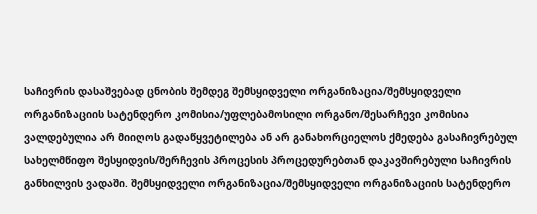საჩივრის დასაშვებად ცნობის შემდეგ შემსყიდველი ორგანიზაცია/შემსყიდველი ორგანიზაციის სატენდერო კომისია/უფლებამოსილი ორგანო/შესარჩევი კომისია ვალდებულია არ მიიღოს გადაწყვეტილება ან არ განახორციელოს ქმედება გასაჩივრებულ სახელმწიფო შესყიდვის/შერჩევის პროცესის პროცედურებთან დაკავშირებული საჩივრის განხილვის ვადაში. შემსყიდველი ორგანიზაცია/შემსყიდველი ორგანიზაციის სატენდერო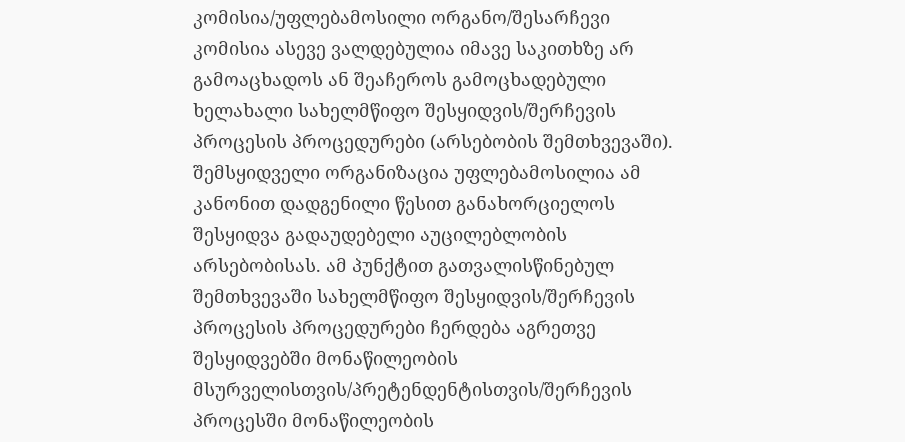კომისია/უფლებამოსილი ორგანო/შესარჩევი კომისია ასევე ვალდებულია იმავე საკითხზე არ გამოაცხადოს ან შეაჩეროს გამოცხადებული ხელახალი სახელმწიფო შესყიდვის/შერჩევის პროცესის პროცედურები (არსებობის შემთხვევაში). შემსყიდველი ორგანიზაცია უფლებამოსილია ამ კანონით დადგენილი წესით განახორციელოს შესყიდვა გადაუდებელი აუცილებლობის არსებობისას. ამ პუნქტით გათვალისწინებულ შემთხვევაში სახელმწიფო შესყიდვის/შერჩევის პროცესის პროცედურები ჩერდება აგრეთვე შესყიდვებში მონაწილეობის მსურველისთვის/პრეტენდენტისთვის/შერჩევის პროცესში მონაწილეობის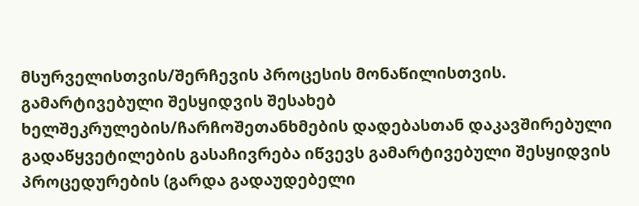მსურველისთვის/შერჩევის პროცესის მონაწილისთვის. გამარტივებული შესყიდვის შესახებ ხელშეკრულების/ჩარჩოშეთანხმების დადებასთან დაკავშირებული გადაწყვეტილების გასაჩივრება იწვევს გამარტივებული შესყიდვის პროცედურების (გარდა გადაუდებელი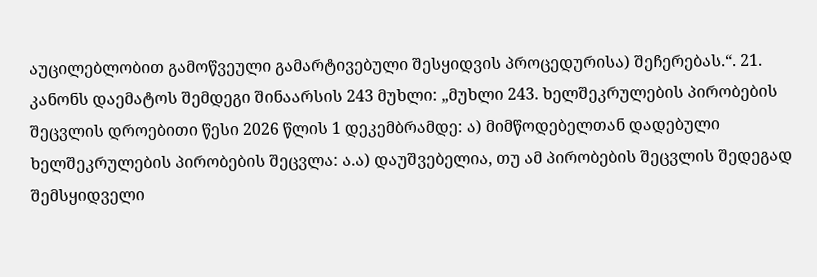აუცილებლობით გამოწვეული გამარტივებული შესყიდვის პროცედურისა) შეჩერებას.“. 21. კანონს დაემატოს შემდეგი შინაარსის 243 მუხლი: „მუხლი 243. ხელშეკრულების პირობების შეცვლის დროებითი წესი 2026 წლის 1 დეკემბრამდე: ა) მიმწოდებელთან დადებული ხელშეკრულების პირობების შეცვლა: ა.ა) დაუშვებელია, თუ ამ პირობების შეცვლის შედეგად შემსყიდველი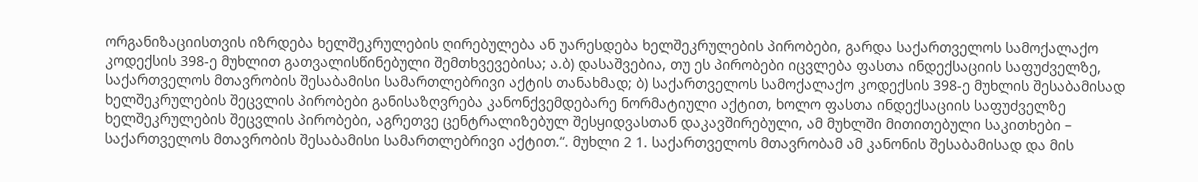ორგანიზაციისთვის იზრდება ხელშეკრულების ღირებულება ან უარესდება ხელშეკრულების პირობები, გარდა საქართველოს სამოქალაქო კოდექსის 398-ე მუხლით გათვალისწინებული შემთხვევებისა; ა.ბ) დასაშვებია, თუ ეს პირობები იცვლება ფასთა ინდექსაციის საფუძველზე, საქართველოს მთავრობის შესაბამისი სამართლებრივი აქტის თანახმად; ბ) საქართველოს სამოქალაქო კოდექსის 398-ე მუხლის შესაბამისად ხელშეკრულების შეცვლის პირობები განისაზღვრება კანონქვემდებარე ნორმატიული აქტით, ხოლო ფასთა ინდექსაციის საფუძველზე ხელშეკრულების შეცვლის პირობები, აგრეთვე ცენტრალიზებულ შესყიდვასთან დაკავშირებული, ამ მუხლში მითითებული საკითხები – საქართველოს მთავრობის შესაბამისი სამართლებრივი აქტით.“. მუხლი 2 1. საქართველოს მთავრობამ ამ კანონის შესაბამისად და მის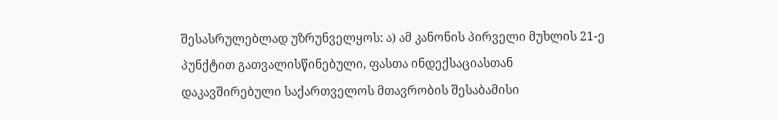შესასრულებლად უზრუნველყოს: ა) ამ კანონის პირველი მუხლის 21-ე პუნქტით გათვალისწინებული, ფასთა ინდექსაციასთან დაკავშირებული საქართველოს მთავრობის შესაბამისი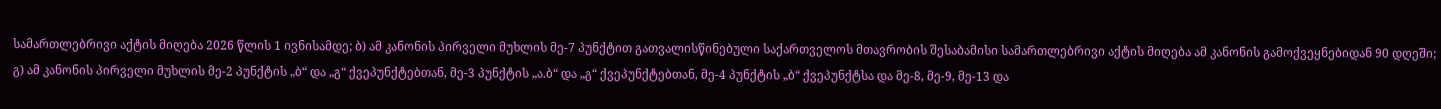სამართლებრივი აქტის მიღება 2026 წლის 1 ივნისამდე; ბ) ამ კანონის პირველი მუხლის მე-7 პუნქტით გათვალისწინებული საქართველოს მთავრობის შესაბამისი სამართლებრივი აქტის მიღება ამ კანონის გამოქვეყნებიდან 90 დღეში; გ) ამ კანონის პირველი მუხლის მე-2 პუნქტის „ბ“ და „გ“ ქვეპუნქტებთან, მე-3 პუნქტის „ა.ბ“ და „გ“ ქვეპუნქტებთან, მე-4 პუნქტის „ბ“ ქვეპუნქტსა და მე-8, მე-9, მე-13 და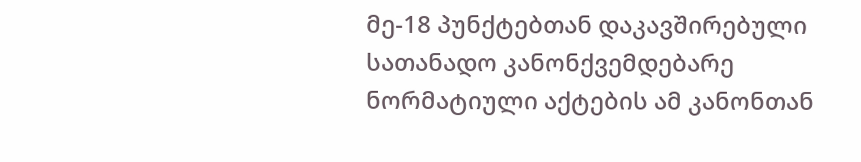მე-18 პუნქტებთან დაკავშირებული სათანადო კანონქვემდებარე ნორმატიული აქტების ამ კანონთან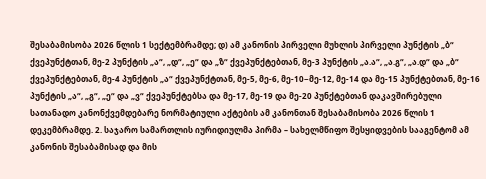შესაბამისობა 2026 წლის 1 სექტემბრამდე; დ) ამ კანონის პირველი მუხლის პირველი პუნქტის „ბ“ ქვეპუნქტთან, მე-2 პუნქტის „ა“, „დ“, „ე“ და „ზ“ ქვეპუნქტებთან, მე-3 პუნქტის „ა.ა“, „ა.გ“, „ა.დ“ და „ბ“ ქვეპუნქტებთან, მე-4 პუნქტის „ა“ ქვეპუნქტთან, მე-5, მე-6, მე-10−მე-12, მე-14 და მე-15 პუნქტებთან, მე-16 პუნქტის „ა“, „გ“, „ე“ და „ვ“ ქვეპუნქტებსა და მე-17, მე-19 და მე-20 პუნქტებთან დაკავშირებული სათანადო კანონქვემდებარე ნორმატიული აქტების ამ კანონთან შესაბამისობა 2026 წლის 1 დეკემბრამდე. 2. საჯარო სამართლის იურიდიულმა პირმა – სახელმწიფო შესყიდვების სააგენტომ ამ კანონის შესაბამისად და მის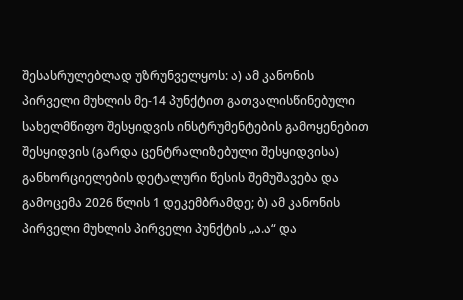შესასრულებლად უზრუნველყოს: ა) ამ კანონის პირველი მუხლის მე-14 პუნქტით გათვალისწინებული სახელმწიფო შესყიდვის ინსტრუმენტების გამოყენებით შესყიდვის (გარდა ცენტრალიზებული შესყიდვისა) განხორციელების დეტალური წესის შემუშავება და გამოცემა 2026 წლის 1 დეკემბრამდე; ბ) ამ კანონის პირველი მუხლის პირველი პუნქტის „ა.ა“ და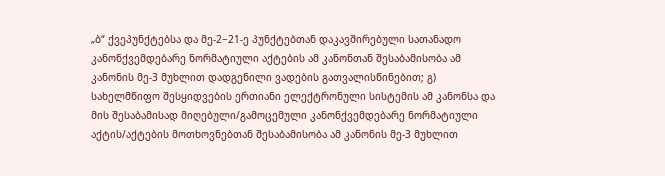„ბ“ ქვეპუნქტებსა და მე-2−21-ე პუნქტებთან დაკავშირებული სათანადო კანონქვემდებარე ნორმატიული აქტების ამ კანონთან შესაბამისობა ამ კანონის მე-3 მუხლით დადგენილი ვადების გათვალისწინებით; გ) სახელმწიფო შესყიდვების ერთიანი ელექტრონული სისტემის ამ კანონსა და მის შესაბამისად მიღებული/გამოცემული კანონქვემდებარე ნორმატიული აქტის/აქტების მოთხოვნებთან შესაბამისობა ამ კანონის მე-3 მუხლით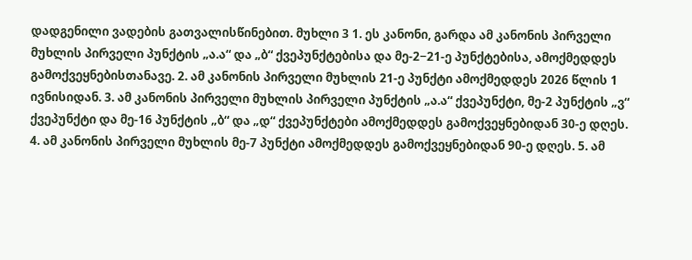დადგენილი ვადების გათვალისწინებით. მუხლი 3 1. ეს კანონი, გარდა ამ კანონის პირველი მუხლის პირველი პუნქტის „ა.ა“ და „ბ“ ქვეპუნქტებისა და მე-2−21-ე პუნქტებისა, ამოქმედდეს გამოქვეყნებისთანავე. 2. ამ კანონის პირველი მუხლის 21-ე პუნქტი ამოქმედდეს 2026 წლის 1 ივნისიდან. 3. ამ კანონის პირველი მუხლის პირველი პუნქტის „ა.ა“ ქვეპუნქტი, მე-2 პუნქტის „ვ“ ქვეპუნქტი და მე-16 პუნქტის „ბ“ და „დ“ ქვეპუნქტები ამოქმედდეს გამოქვეყნებიდან 30-ე დღეს. 4. ამ კანონის პირველი მუხლის მე-7 პუნქტი ამოქმედდეს გამოქვეყნებიდან 90-ე დღეს. 5. ამ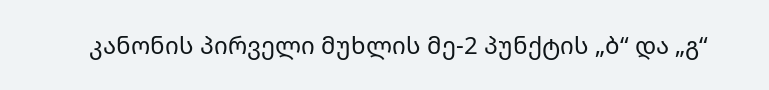კანონის პირველი მუხლის მე-2 პუნქტის „ბ“ და „გ“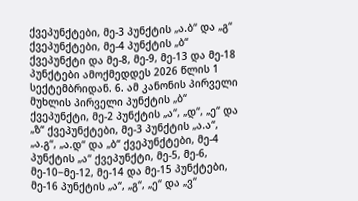ქვეპუნქტები, მე-3 პუნქტის „ა.ბ“ და „გ“ ქვეპუნქტები, მე-4 პუნქტის „ბ“ ქვეპუნქტი და მე-8, მე-9, მე-13 და მე-18 პუნქტები ამოქმედდეს 2026 წლის 1 სექტემბრიდან. 6. ამ კანონის პირველი მუხლის პირველი პუნქტის „ბ“ ქვეპუნქტი, მე-2 პუნქტის „ა“, „დ“, „ე“ და „ზ“ ქვეპუნქტები, მე-3 პუნქტის „ა.ა“, „ა.გ“, „ა.დ“ და „ბ“ ქვეპუნქტები, მე-4 პუნქტის „ა“ ქვეპუნქტი, მე-5, მე-6, მე-10−მე-12, მე-14 და მე-15 პუნქტები, მე-16 პუნქტის „ა“, „გ“, „ე“ და „ვ“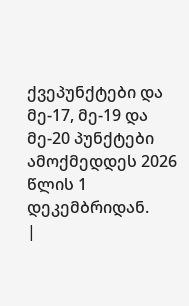ქვეპუნქტები და მე-17, მე-19 და მე-20 პუნქტები ამოქმედდეს 2026 წლის 1 დეკემბრიდან.
|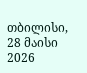თბილისი, 28 მაისი 2026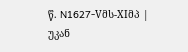წ. N1627-Vმს-XIმპ |
უკან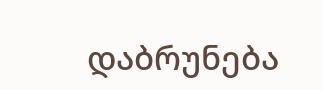დაბრუნება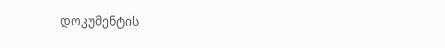დოკუმენტის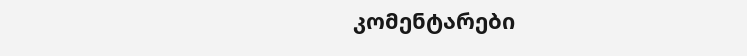კომენტარები